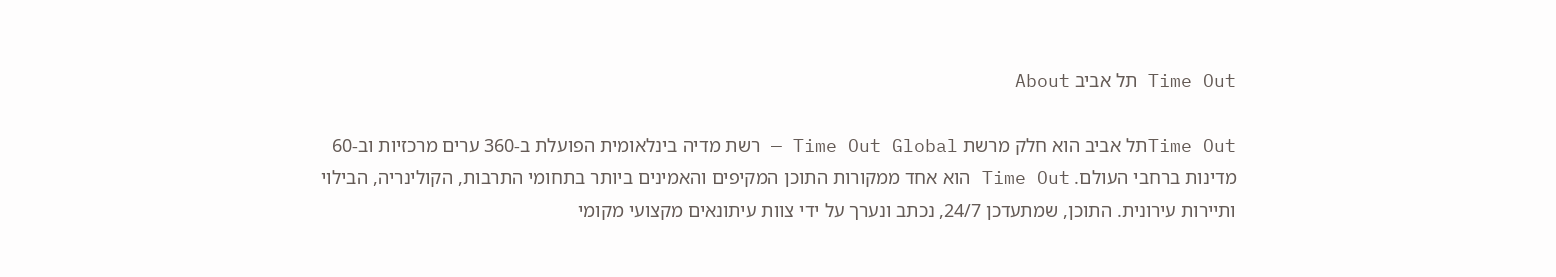Time Out תל אביב About

Time Outתל אביב הוא חלק מרשת Time Out Global — רשת מדיה בינלאומית הפועלת ב-360 ערים מרכזיות וב-60 מדינות ברחבי העולם. Time Out הוא אחד ממקורות התוכן המקיפים והאמינים ביותר בתחומי התרבות, הקולינריה, הבילוי ותיירות עירונית. התוכן, שמתעדכן 24/7, נכתב ונערך על ידי צוות עיתונאים מקצועי מקומי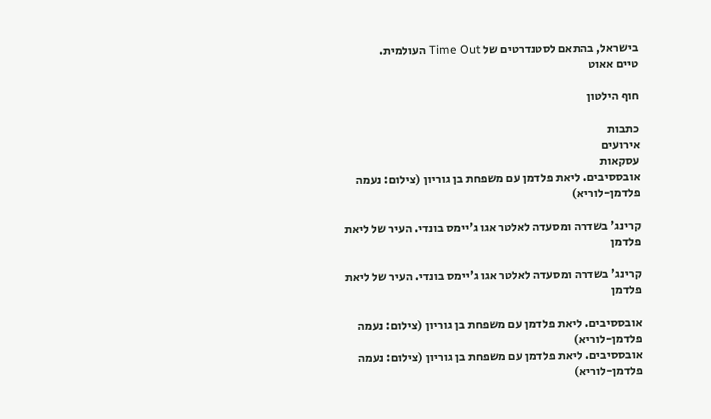בישראל, בהתאם לסטנדרטים של Time Out העולמית.
טיים אאוט

חוף הילטון

כתבות
אירועים
עסקאות
אובססיבים. ליאת פלדמן עם משפחת בן גוריון (צילום: נעמה פלדמן-לוריא)

קרינג' בשדרה ומסעדה לאלטר אגו ג'יימס בונדי. העיר של ליאת פלדמן

קרינג' בשדרה ומסעדה לאלטר אגו ג'יימס בונדי. העיר של ליאת פלדמן

אובססיבים. ליאת פלדמן עם משפחת בן גוריון (צילום: נעמה פלדמן-לוריא)
אובססיבים. ליאת פלדמן עם משפחת בן גוריון (צילום: נעמה פלדמן-לוריא)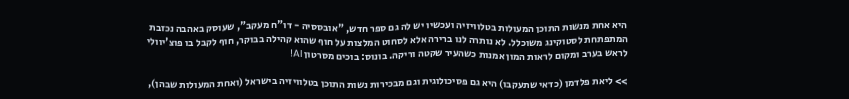היא אחת מנשות התוכן המעולות בטלוויזיה ועכשיו יש לה גם ספר חדש, "אובססיה - דו"ח מעקב", שעוסק באהבה נכזבת המתפתחת לסטוקינג משוכלל. לא נותרה לנו ברירה אלא לסחוט המלצות על חוף שהוא קהילה בבוקר, חוף לקבל בו פוצ'יוולי לראש בערב ומקום לראות המון אמנות כשהעיר שקטה וריקה. בונוס: בוכים מסרטון AI!

>> ליאת פלדמן (כדאי שתעקבו) היא גם פסיכולוגית וגם מבכירות נשות התוכן בטלוויזיה בישראל (ואחת המעולות שבהן),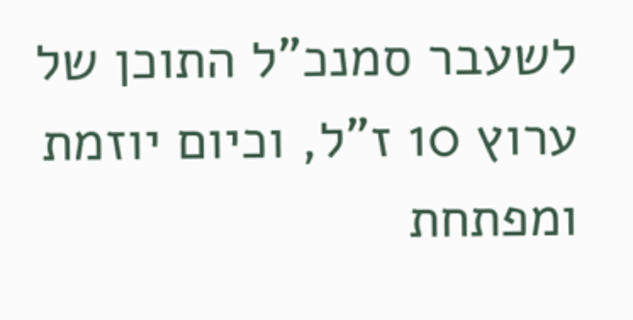לשעבר סמנכ"ל התוכן של ערוץ 10 ז"ל, וכיום יוזמת ומפתחת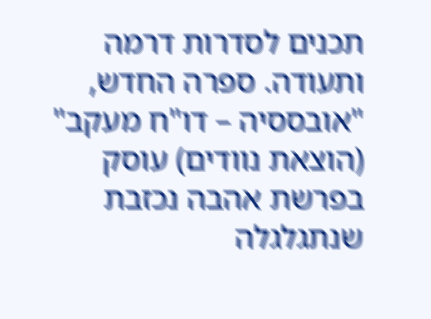תכנים לסדרות דרמה ותעודה. ספרה החדש, "אובססיה – דו"ח מעקב" (הוצאת נוודים) עוסק בפרשת אהבה נכזבת שנתגלגלה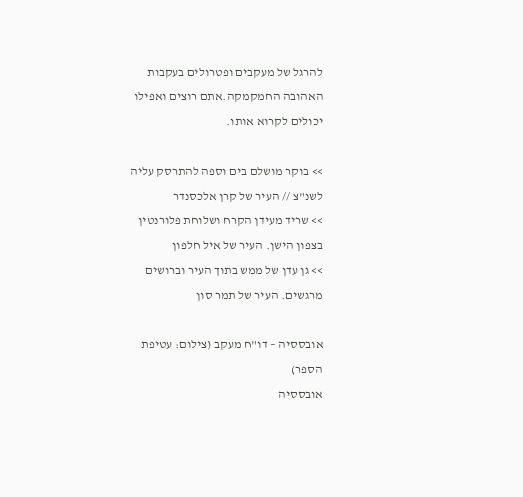להרגל של מעקבים ופטרולים בעקבות האהובה החמקמקה.אתם רוצים ואפילו יכולים לקרוא אותו.

>> בוקר מושלם בים וספה להתרסק עליה לשנ"צ // העיר של קרן אלכסנדר
>> שריד מעידן הקרח ושלוחת פלורנטין בצפון הישן. העיר של איל חלפון
>> גן עדן של ממש בתוך העיר וברושים מרגשים. העיר של תמר סון

אובססיה – דו"ח מעקב (צילום: עטיפת הספר)
אובססיה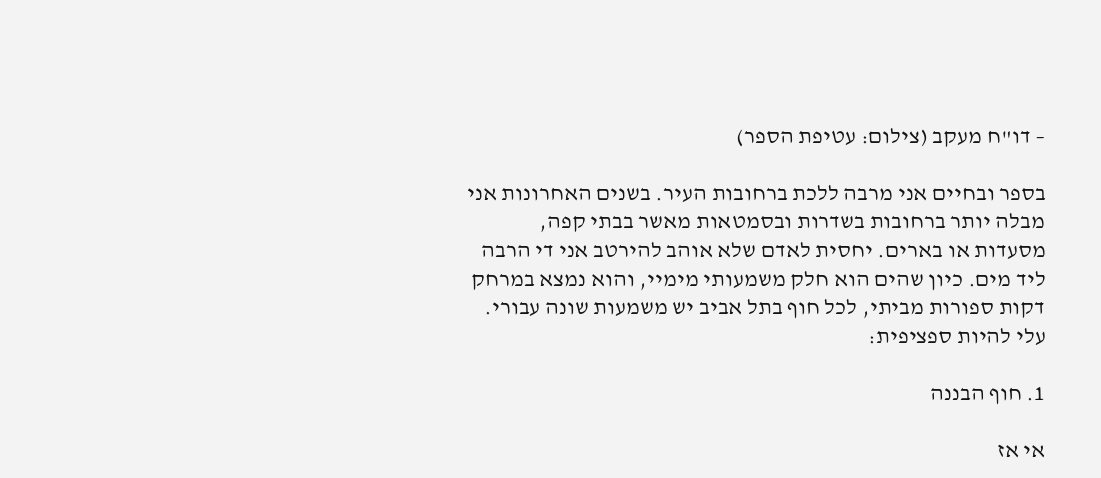– דו"ח מעקב (צילום: עטיפת הספר)

בספר ובחיים אני מרבה ללכת ברחובות העיר. בשנים האחרונות אני מבלה יותר ברחובות בשדרות ובסמטאות מאשר בבתי קפה, מסעדות או בארים. יחסית לאדם שלא אוהב להירטב אני די הרבה ליד מים. כיון שהים הוא חלק משמעותי מימיי, והוא נמצא במרחק דקות ספורות מביתי, לכל חוף בתל אביב יש משמעות שונה עבורי. עלי להיות ספציפית:

1. חוף הבננה

אי אז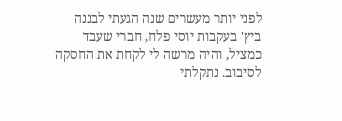לפני יותר מעשרים שנה הגעתי לבננה ביץ' בעקבות יוסי פלח, חברי שעבד כמציל, והיה מרשה לי לקחת את החסקה לסיבוב. נתקלתי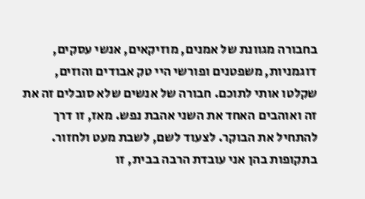בחבורה מגוונת של אמנים, מוזיקאים, אנשי עסקים, דוגמניות, משפטנים ופורשי היי טק אבודים והוזים, שקלטו אותי לתוכם. חבורה של אנשים שלא סובלים זה את זה ואוהבים האחד את השני אהבת נפש. מאז, זו דרך להתחיל את הבוקר. לצעוד לשם, לשבת מעט ולחזור. בתקופות בהן אני עובדת הרבה בבית, זו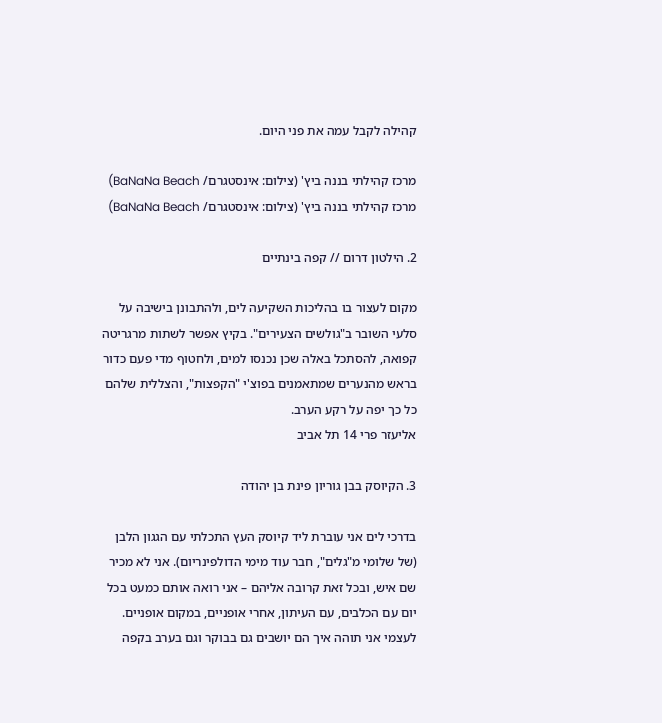קהילה לקבל עמה את פני היום.

מרכז קהילתי בננה ביץ' (צילום: אינסטגרם/ BaNaNa Beach)
מרכז קהילתי בננה ביץ' (צילום: אינסטגרם/ BaNaNa Beach)

2. הילטון דרום // קפה בינתיים

מקום לעצור בו בהליכות השקיעה לים, ולהתבונן בישיבה על סלעי השובר ב"גולשים הצעירים". בקיץ אפשר לשתות מרגריטה קפואה, להסתכל באלה שכן נכנסו למים, ולחטוף מדי פעם כדור בראש מהנערים שמתאמנים בפוצ'י "הקפצות", והצללית שלהם כל כך יפה על רקע הערב.
אליעזר פרי 14 תל אביב

3. הקיוסק בבן גוריון פינת בן יהודה

בדרכי לים אני עוברת ליד קיוסק העץ התכלתי עם הגגון הלבן (של שלומי מ"גלים", חבר עוד מימי הדולפינריום). אני לא מכיר שם איש, ובכל זאת קרובה אליהם – אני רואה אותם כמעט בכל יום עם הכלבים, עם העיתון, אחרי אופניים, במקום אופניים. לעצמי אני תוהה איך הם יושבים גם בבוקר וגם בערב בקפה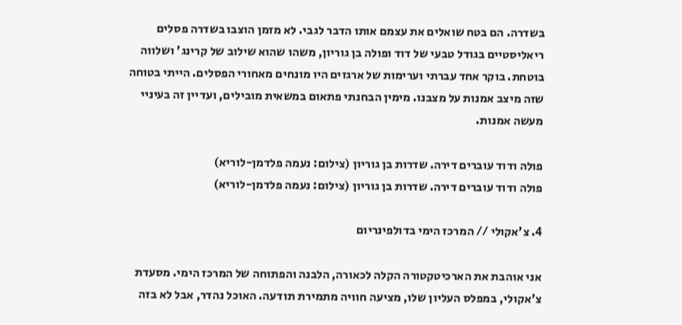בשדרה. הם בטח שואלים את עצמם אותו הדבר לגבי. לא מזמן הוצבו בשדרה פסלים ריאליסטיים בגודל טבעי של דוד ופולה בן גוריון, משהו שהוא שילוב של קרינג' ושלווה בוטחת. בוקר אחד עברתי וערימות של ארגזים היו מונחים מאחורי הפסלים. הייתי בטוחה שזה מיצב אמנות על מצבנו. מימין הבחנתי פתאום במשאית מובילים, ועדיין זה בעיניי מעשה אמנות.

פולה ודוד עוברים דירה. שדרות בן גוריון (צילום: נעמה פלדמן-לוריא)
פולה ודוד עוברים דירה. שדרות בן גוריון (צילום: נעמה פלדמן-לוריא)

4. צ'אקולי // המרכז הימי בדולפינריום

אני אוהבת את הארכיטקטורה הקלה לכאורה, הלבנה והפתוחה של המרכז הימי. מסעדת צ'אקולי, במפלס העליון שלו, מציעה חוויה מתמירת תודעה. האוכל נהדר, אבל לא בזה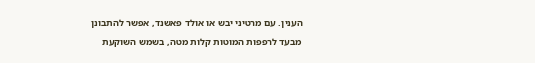הענין. עם מרטיני יבש או אולד פאשנד, אפשר להתבונן מבעד לרפפות המוטות קלות מטה, בשמש השוקעת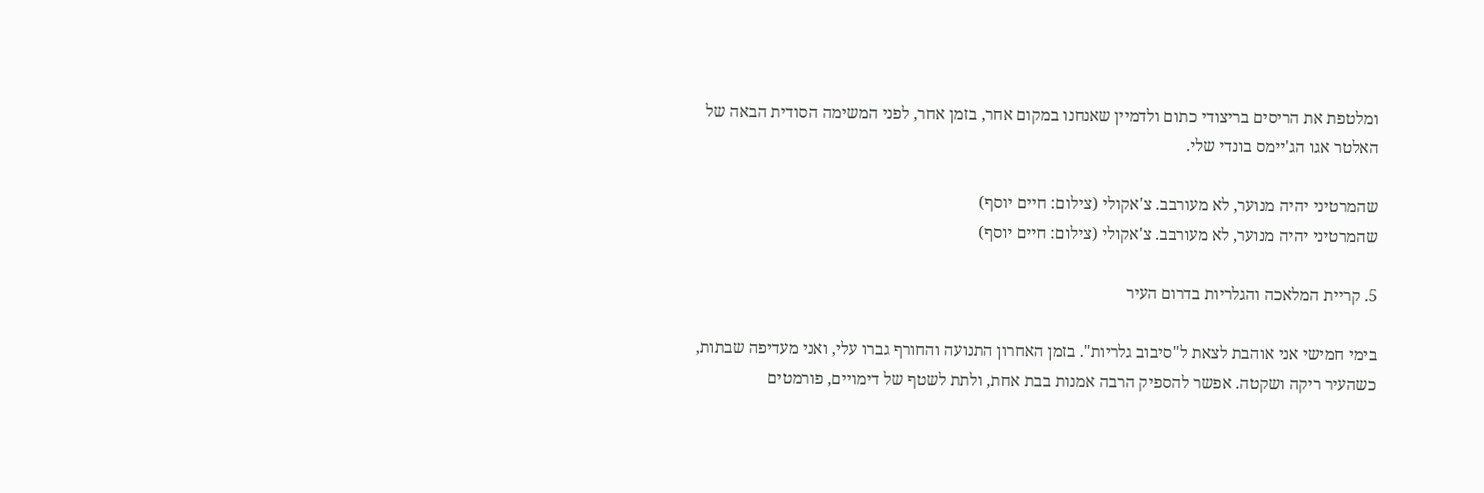ומלטפת את הריסים בריצודי כתום ולדמיין שאנחנו במקום אחר, בזמן אחר, לפני המשימה הסודית הבאה של האלטר אגו הג'יימס בונדי שלי.

שהמרטיני יהיה מנוער, לא מעורבב. צ'אקולי (צילום: חיים יוסף)
שהמרטיני יהיה מנוער, לא מעורבב. צ'אקולי (צילום: חיים יוסף)

5. קריית המלאכה והגלריות בדרום העיר

בימי חמישי אני אוהבת לצאת ל"סיבוב גלריות". בזמן האחרון התנועה והחורף גברו עלי, ואני מעדיפה שבתות, כשהעיר ריקה ושקטה. אפשר להספיק הרבה אמנות בבת אחת, ולתת לשטף של דימויים, פורמטים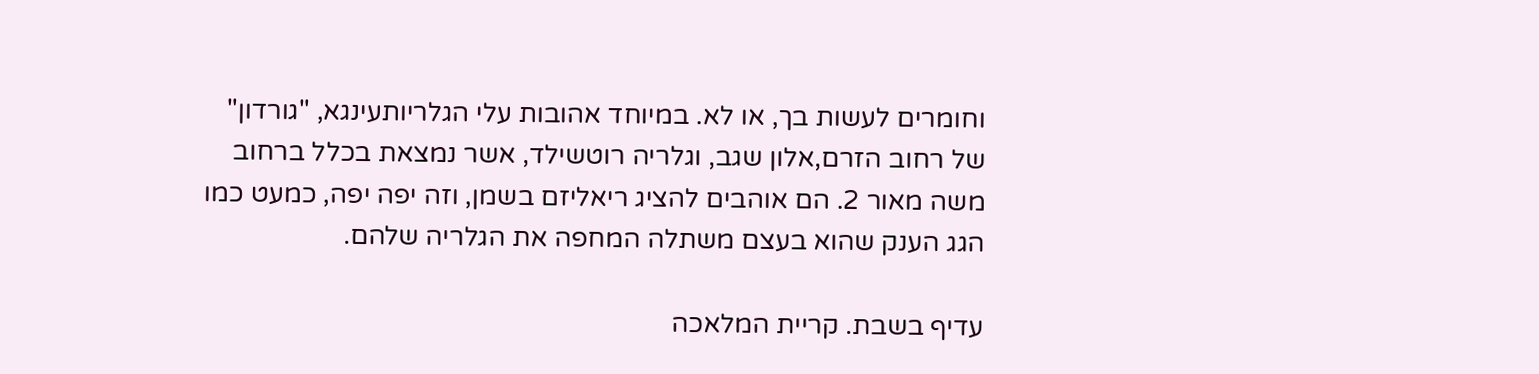וחומרים לעשות בך, או לא. במיוחד אהובות עלי הגלריותעינגא, "גורדון" של רחוב הזרם,אלון שגב, וגלריה רוטשילד, אשר נמצאת בכלל ברחוב משה מאור 2. הם אוהבים להציג ריאליזם בשמן, וזה יפה יפה, כמעט כמו הגג הענק שהוא בעצם משתלה המחפה את הגלריה שלהם.

עדיף בשבת. קריית המלאכה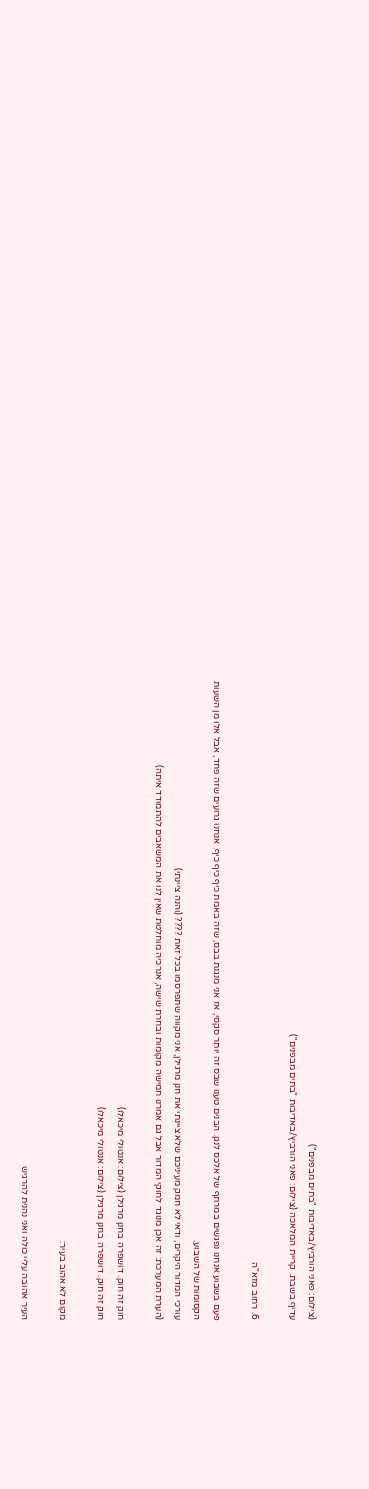(צילום: פאני הורביץ/באדיבות "בתים מבפנים")
עדיף בשבת. קריית המלאכה (צילום: פאני הורביץ/באדיבות "בתים מבפנים")

6. רחוב מזא"ה

פעם בשבוע אנחנו נפגשים במרתף של אלכס לנגן. הבנים טענו שבס זה יותר סקסי, אז אני מנגנת בבס, שזה באמת כיף כיף כיף. אנחנו גרועים שזה פחד, אבל אלו מן השעות הקסומות של השבוע.
עורכי המדור היקרים, ודאי לא חמק מעיניכם שלא ציינתי את חנן מרגילן, אני מקווה שתפרסמו בכל זאת ???? (והנה ציינתי)
(הערת המערכת: זה אכן מנוגד לחוקי המדור אבל גם אמרנו חמישה מקומות ובחרת שישה, אנרכיה מוחלטת שאין לנו את המשאבים להתמודד איתה)

חוק זה חוק. דושפרה בחנן מרגילן (צילום: אנטולי מיכאלו)
חוק זה חוק. דושפרה בחנן מרגילן (צילום: אנטולי מיכאלו)

מקום לא אהוב בעיר:

העיר אהובה עליי כולה ואני נהנית להרגיש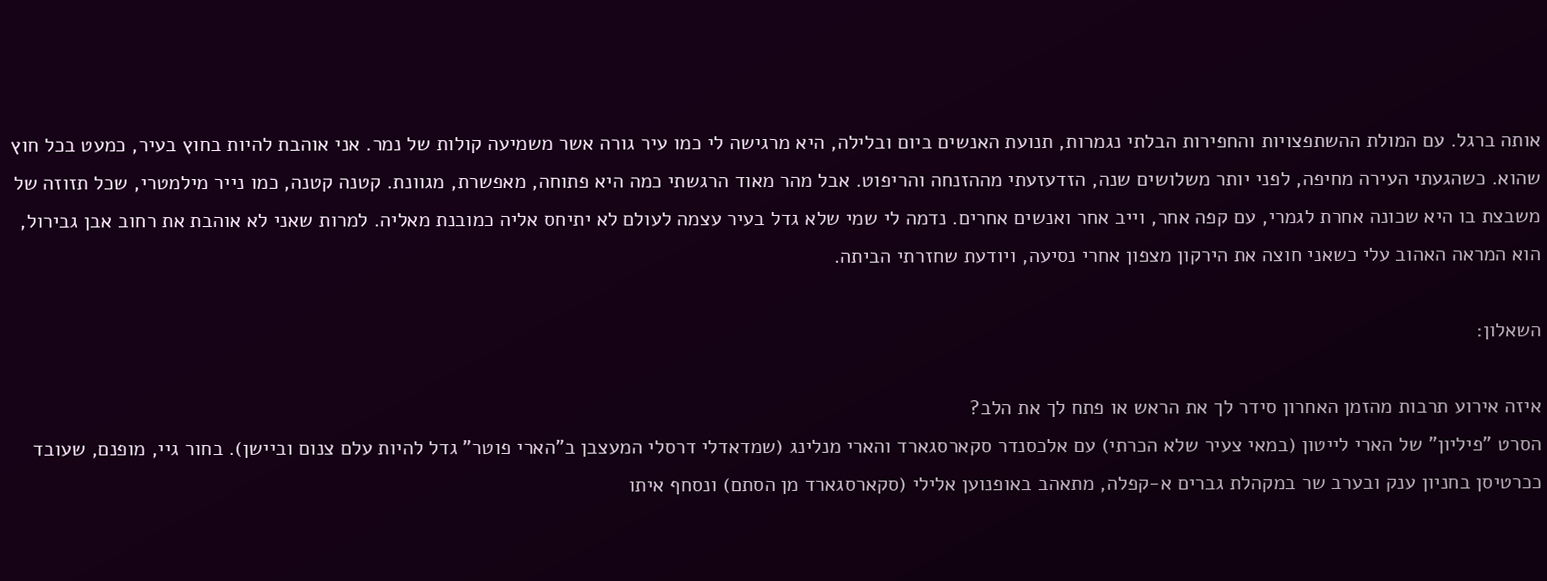אותה ברגל. עם המולת ההשתפצויות והחפירות הבלתי נגמרות, תנועת האנשים ביום ובלילה, היא מרגישה לי כמו עיר גורה אשר משמיעה קולות של נמר. אני אוהבת להיות בחוץ בעיר, כמעט בכל חוץ שהוא. כשהגעתי העירה מחיפה, לפני יותר משלושים שנה, הזדעזעתי מההזנחה והריפוט. אבל מהר מאוד הרגשתי כמה היא פתוחה, מאפשרת, מגוונת. קטנה קטנה, כמו נייר מילמטרי, שכל תזוזה של משבצת בו היא שכונה אחרת לגמרי, עם קפה אחר, וייב אחר ואנשים אחרים. נדמה לי שמי שלא גדל בעיר עצמה לעולם לא יתיחס אליה כמובנת מאליה. למרות שאני לא אוהבת את רחוב אבן גבירול, הוא המראה האהוב עלי כשאני חוצה את הירקון מצפון אחרי נסיעה, ויודעת שחזרתי הביתה.

השאלון:

איזה אירוע תרבות מהזמן האחרון סידר לך את הראש או פתח לך את הלב?
הסרט "פיליון" של הארי לייטון (במאי צעיר שלא הכרתי) עם אלכסנדר סקארסגארד והארי מנלינג (שמדאדלי דרסלי המעצבן ב"הארי פוטר" גדל להיות עלם צנום וביישן). בחור גיי, מופנם, שעובד ככרטיסן בחניון ענק ובערב שר במקהלת גברים א-קפלה, מתאהב באופנוען אלילי (סקארסגארד מן הסתם) ונסחף איתו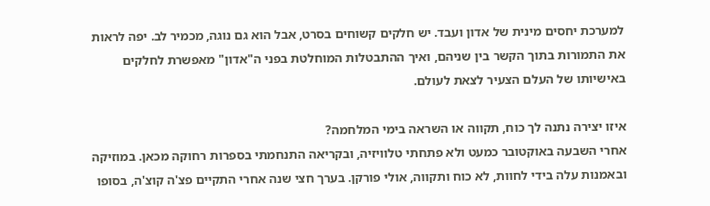למערכת יחסים מינית של אדון ועבד. יש חלקים קשוחים בסרט, אבל הוא גם נוגה, מכמיר לב. יפה לראות את התמורות בתוך הקשר בין שניהם, ואיך ההתבטלות המוחלטת בפני ה"אדון" מאפשרת לחלקים באישיותו של העלם הצעיר לצאת לעולם.

איזו יצירה נתנה לך כוח, תקווה או השראה בימי המלחמה?
אחרי השבעה באוקטובר כמעט ולא פתחתי טלוויזיה, ובקריאה התנחמתי בספרות רחוקה מכאן. במוזיקה ובאמנות עלה בידי לחוות, לא כוח ותקווה, אולי פורקן. בערך חצי שנה אחרי התקיים פצ'ה קוצ'ה, בסופו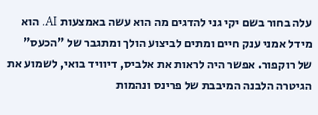עלה בחור בשם יקי גני להדגים מה הוא עשה באמצעות AI. הוא מידל אמני ענק חיים ומתים לביצוע הולך ומתגבר של "הכעס" של רוקפור. אפשר היה לראות את אלביס, דיוויד בואי, לשמוע את הגיטרה הלבנה המיבבת של פרינס ונהמות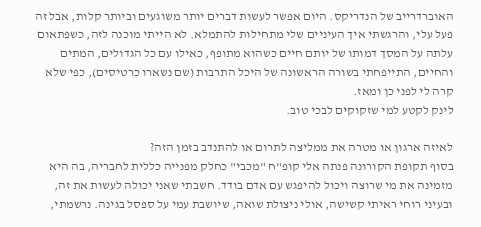האוברדרייב של הנדריקס. היום אפשר לעשות דברים יותר משוגעים וביותר קלות, אבל זה פעל עלי, והרגשתי איך העיניים שלי מתחילות להתמלא. לא הייתי מוכנה לזה, כשפתאום עלתה על המסך דמותו של יותם חיים כשהוא מתופף, כאילו עם כל הגדולים, המתים והחיים, התייפחתי בשורה הראשונה של היכל התרבות (שם נשארו כרטיסים), כפי שלא קרה לי לפני כן ומאז.
לינק לקטע למי שזקוקים לבכי טוב.

לאיזה ארגון או מטרה את ממליצה לתרום או להתנדב בזמן הזה?
בסוף תקופת הקורונה פנתה אלי קופ"ח "מכבי" כחלק מפנייה כללית לחבריה, בה היא מזמינה את מי שרוצה ויכול להיפגש עם אדם בודד. חשבתי שאני יכולה לעשות את זה, ובעיני רוחי ראיתי קשישה, אולי ניצולת שואה, שיושבת עמי על ספסל בגינה. נרשמתי,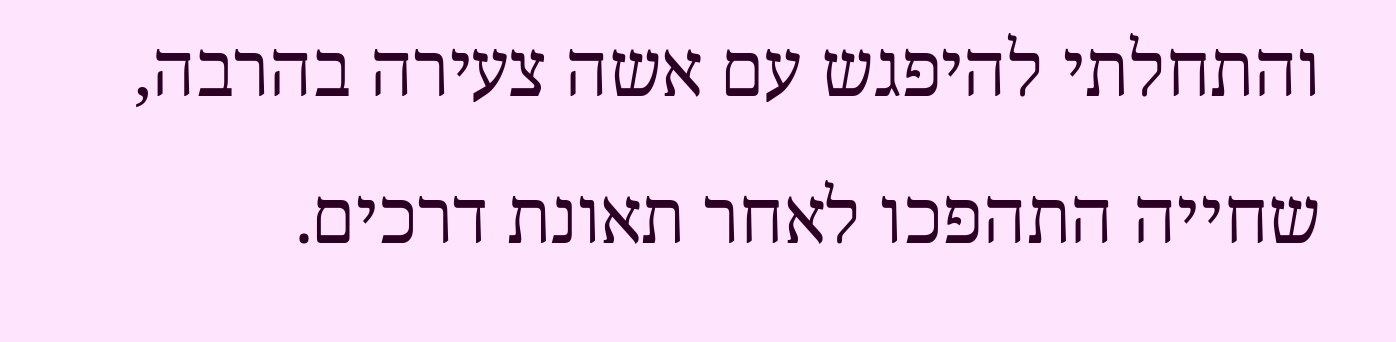והתחלתי להיפגש עם אשה צעירה בהרבה, שחייה התהפכו לאחר תאונת דרכים.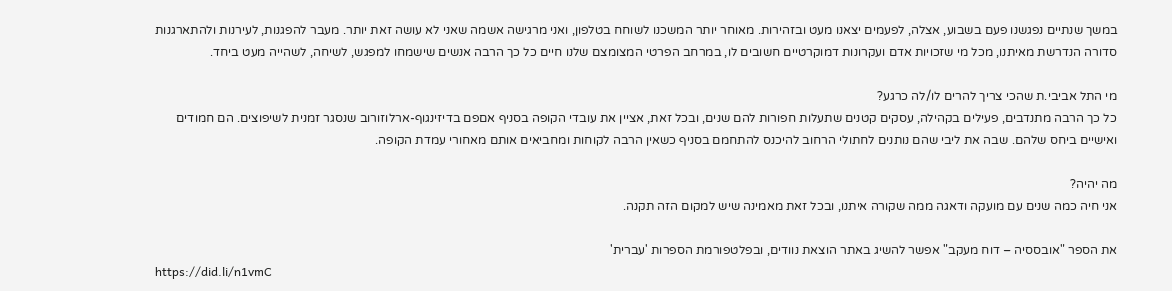במשך שנתיים נפגשנו פעם בשבוע, אצלה, לפעמים יצאנו מעט ובזהירות. מאוחר יותר המשכנו לשוחח בטלפון, ואני מרגישה אשמה שאני לא עושה זאת יותר. מעבר להפגנות, לעירנות ולהתארגנות סדורה הנדרשת מאיתנו, מכל מי שזכויות אדם ועקרונות דמוקרטיים חשובים לו, במרחב הפרטי המצומצם שלנו חיים כל כך הרבה אנשים שישמחו למפגש, לשיחה, לשהייה מעט ביחד.

מי התל אביבי.ת שהכי צריך להרים לו/לה כרגע?
כל כך הרבה מתנדבים, פעילים בקהילה, עסקים קטנים שתעלות חפורות להם שנים, ובכל זאת, אציין את עובדי הקופה בסניף אםפם בדיזינגוף-ארלוזורוב שנסגר זמנית לשיפוצים. הם חמודים ואישיים ביחס שלהם. שבה את ליבי שהם נותנים לחתולי הרחוב להיכנס להתחמם בסניף כשאין הרבה לקוחות ומחביאים אותם מאחורי עמדת הקופה.

מה יהיה?
אני חיה כמה שנים עם מועקה ודאגה ממה שקורה איתנו, ובכל זאת מאמינה שיש למקום הזה תקנה.

את הספר "אובססיה – דוח מעקב" אפשר להשיג באתר הוצאת נוודים, ובפלטפורמת הספרות 'עברית'
https://did.li/n1vmC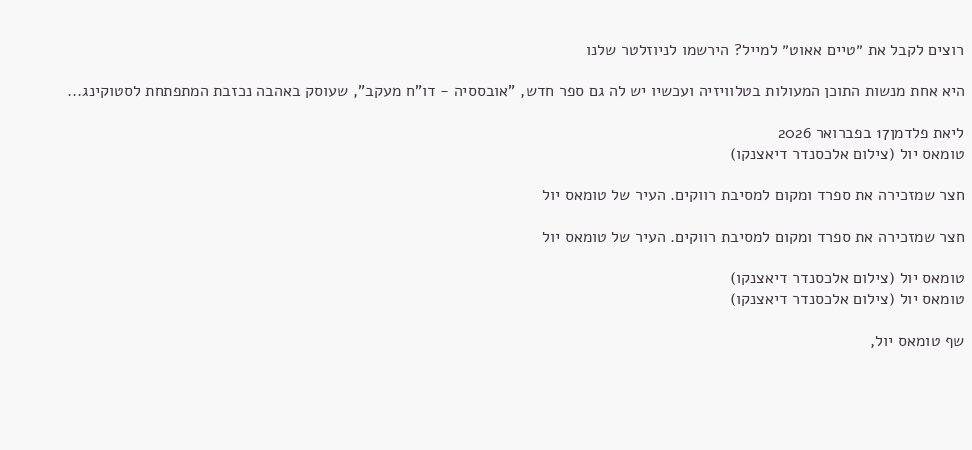רוצים לקבל את ״טיים אאוט״ למייל? הירשמו לניוזלטר שלנו

היא אחת מנשות התוכן המעולות בטלוויזיה ועכשיו יש לה גם ספר חדש, "אובססיה - דו"ח מעקב", שעוסק באהבה נכזבת המתפתחת לסטוקינג...

ליאת פלדמן17 בפברואר 2026
טומאס יול (צילום אלכסנדר דיאצנקו)

חצר שמזכירה את ספרד ומקום למסיבת רווקים. העיר של טומאס יול

חצר שמזכירה את ספרד ומקום למסיבת רווקים. העיר של טומאס יול

טומאס יול (צילום אלכסנדר דיאצנקו)
טומאס יול (צילום אלכסנדר דיאצנקו)

שף טומאס יול,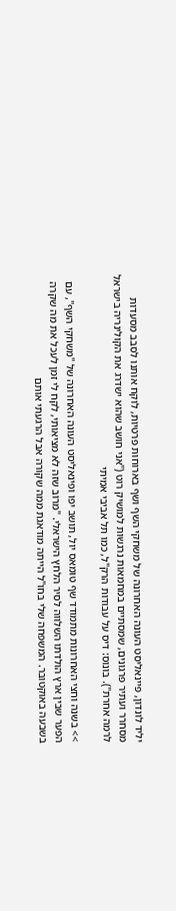יליד לונדון, פיינאליסט העונה האחרונה של משחקי השף ושף בארוחות פרטיות, לוקח אותנו לסבב מסעדות מסחרר ועתיר פרגונים, שמסתיים במחמאות נרגשות למושיק רוט ("אני חושב שהוא ישדרג את הקולינריה בישראל לרמה אחרת"). בונוס: דיס על עבודות הרק"ל, כמו תל אביבי אמיתי

>> בשנה וחצי האחרונות מתמודד שף טומאס יול, תושב יפו ופינאליסט העונה האחרונה של "משחקי השף", עם הפער שבין ארץ הולדתו השלווה לסיר הלחץ הישראלי. "מרוב שזה לא מציאותי, לקח לי זמן לעכל את מה שקרה בשבעה באוקטובר. המשפחה שלי בחו"ל הייתה מודאגת ממה שקורה אבל הרגעתי אותם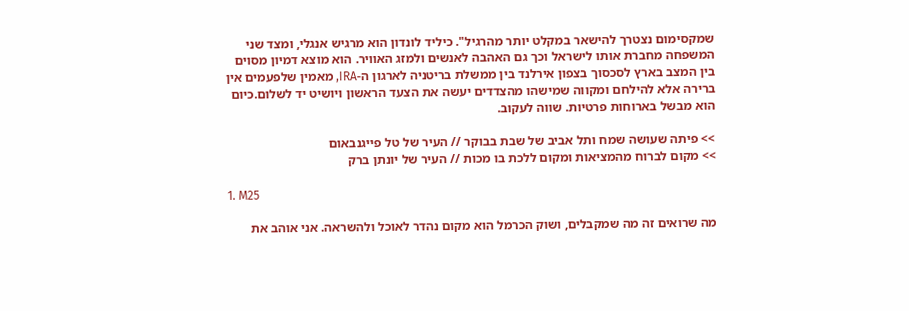שמקסימום נצטרך להישאר במקלט יותר מהרגיל". כיליד לונדון הוא מרגיש אנגלי, ומצד שני המשפחה מחברת אותו לישראל וכך גם האהבה לאנשים ולמזג האוויר. הוא מוצא דמיון מסוים בין המצב בארץ לסכסוך בצפון אירלנד בין ממשלת בריטניה לארגון ה-IRA, מאמין שלפעמים אין ברירה אלא להילחם ומקווה שמישהו מהצדדים יעשה את הצעד הראשון ויושיט יד לשלום.כיום הוא מבשל בארוחות פרטיות. שווה לעקוב.

>> פיתה שעושה שמח ותל אביב של שבת בבוקר // העיר של טל פייגנבאום
>> מקום לברוח מהמציאות ומקום ללכת בו מכות // העיר של יונתן ברק

1. M25

מה שרואים זה מה שמקבלים, ושוק הכרמל הוא מקום נהדר לאוכל ולהשראה. אני אוהב את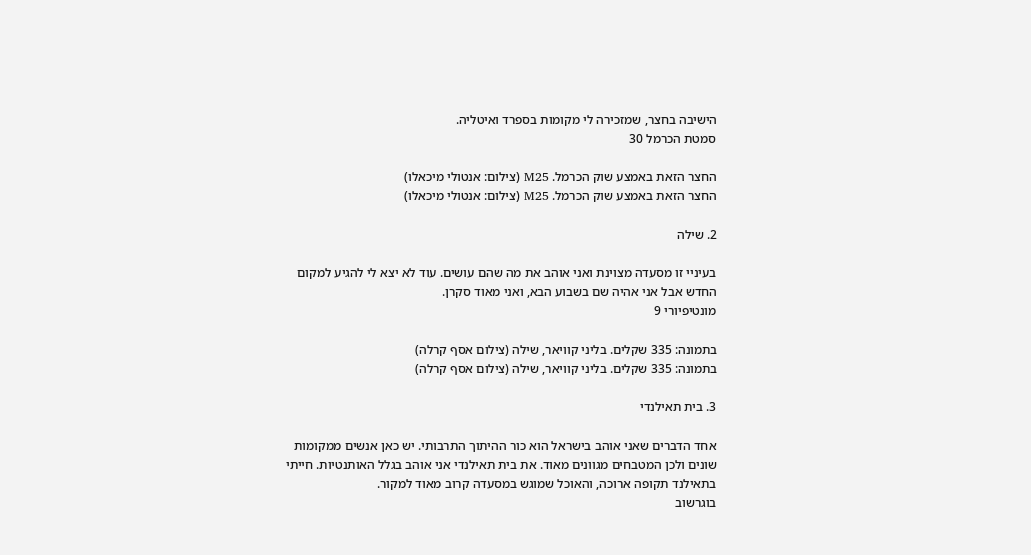הישיבה בחצר, שמזכירה לי מקומות בספרד ואיטליה.
סמטת הכרמל 30

החצר הזאת באמצע שוק הכרמל. M25 (צילום: אנטולי מיכאלו)
החצר הזאת באמצע שוק הכרמל. M25 (צילום: אנטולי מיכאלו)

2. שילה

בעיניי זו מסעדה מצוינת ואני אוהב את מה שהם עושים. עוד לא יצא לי להגיע למקום החדש אבל אני אהיה שם בשבוע הבא, ואני מאוד סקרן.
מונטיפיורי 9

בתמונה: 335 שקלים. בליני קוויאר, שילה (צילום אסף קרלה)
בתמונה: 335 שקלים. בליני קוויאר, שילה (צילום אסף קרלה)

3. בית תאילנדי

אחד הדברים שאני אוהב בישראל הוא כור ההיתוך התרבותי. יש כאן אנשים ממקומות שונים ולכן המטבחים מגוונים מאוד. את בית תאילנדי אני אוהב בגלל האותנטיות. חייתי בתאילנד תקופה ארוכה, והאוכל שמוגש במסעדה קרוב מאוד למקור.
בוגרשוב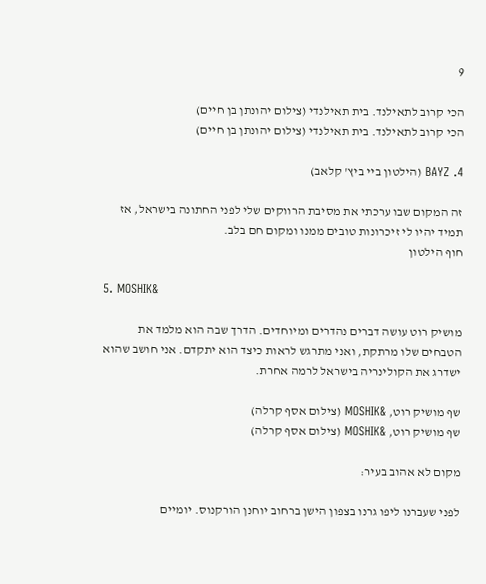9

הכי קרוב לתאילנד. בית תאילנדי (צילום יהונתן בן חיים)
הכי קרוב לתאילנד. בית תאילנדי (צילום יהונתן בן חיים)

4. BAYZ (הילטון ביי ביץ' קלאב)

זה המקום שבו ערכתי את מסיבת הרווקים שלי לפני החתונה בישראל, אז תמיד יהיו לי זיכרונות טובים ממנו ומקום חם בלב.
חוף הילטון

5. MOSHIK&

מושיק רוט עושה דברים נהדרים ומיוחדים. הדרך שבה הוא מלמד את הטבחים שלו מרתקת, ואני מתרגש לראות כיצד הוא יתקדם. אני חושב שהוא ישדרג את הקולינריה בישראל לרמה אחרת.

שף מושיק רוט, &MOSHIK (צילום אסף קרלה)
שף מושיק רוט, &MOSHIK (צילום אסף קרלה)

מקום לא אהוב בעיר:

לפני שעברנו ליפו גרנו בצפון הישן ברחוב יוחנן הורקנוס. יומיים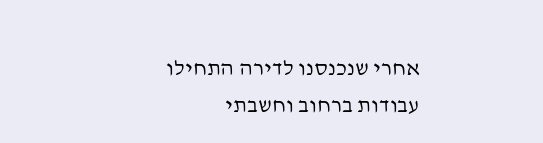אחרי שנכנסנו לדירה התחילו עבודות ברחוב וחשבתי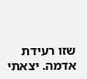שזו רעידת אדמה. יצאתי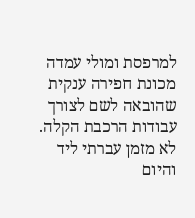למרפסת ומולי עמדה מכונת חפירה ענקית שהובאה לשם לצורך עבודות הרכבת הקלה. לא מזמן עברתי ליד והיום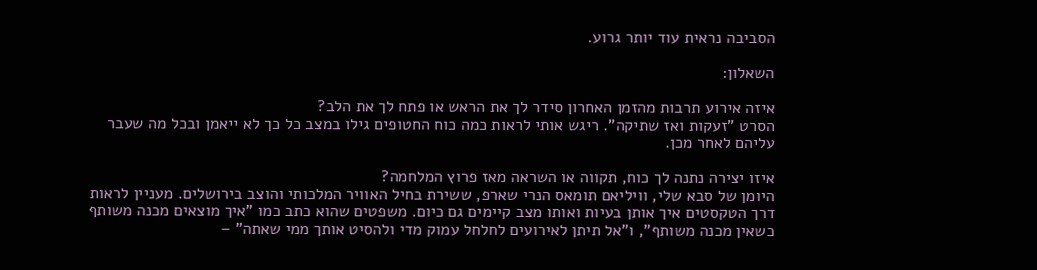הסביבה נראית עוד יותר גרוע.

השאלון:

איזה אירוע תרבות מהזמן האחרון סידר לך את הראש או פתח לך את הלב?
הסרט "זעקות ואז שתיקה". ריגש אותי לראות כמה כוח החטופים גילו במצב כל כך לא ייאמן ובכל מה שעבר עליהם לאחר מכן.

איזו יצירה נתנה לך כוח, תקווה או השראה מאז פרוץ המלחמה?
היומן של סבא שלי, וויליאם תומאס הנרי שארפ, ששירת בחיל האוויר המלכותי והוצב בירושלים. מעניין לראות דרך הטקסטים איך אותן בעיות ואותו מצב קיימים גם כיום. משפטים שהוא כתב כמו "איך מוצאים מכנה משותף כשאין מכנה משותף", ו"אל תיתן לאירועים לחלחל עמוק מדי ולהסיט אותך ממי שאתה" –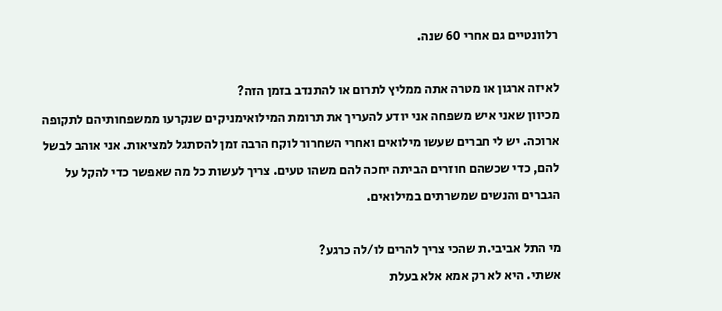רלוונטיים גם אחרי 60 שנה.

לאיזה ארגון או מטרה אתה ממליץ לתרום או להתנדב בזמן הזה?
מכיוון שאני איש משפחה אני יודע להעריך את תרומת המילואימניקים שנקרעו ממשפחותיהם לתקופה ארוכה. יש לי חברים שעשו מילואים ואחרי השחרור לוקח הרבה זמן להסתגל למציאות. אני אוהב לבשל להם, כדי שכשהם חוזרים הביתה יחכה להם משהו טעים. צריך לעשות כל מה שאפשר כדי להקל על הגברים והנשים שמשרתים במילואים.

מי התל אביבי.ת שהכי צריך להרים לו/לה כרגע?
אשתי. היא לא רק אמא אלא בעלת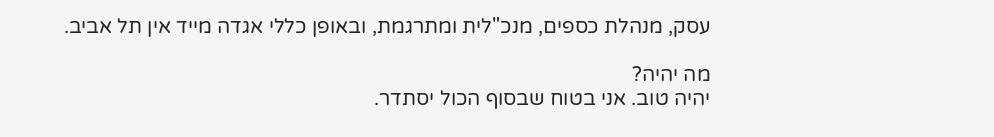עסק, מנהלת כספים, מנכ"לית ומתרגמת, ובאופן כללי אגדה מייד אין תל אביב.

מה יהיה?
יהיה טוב. אני בטוח שבסוף הכול יסתדר.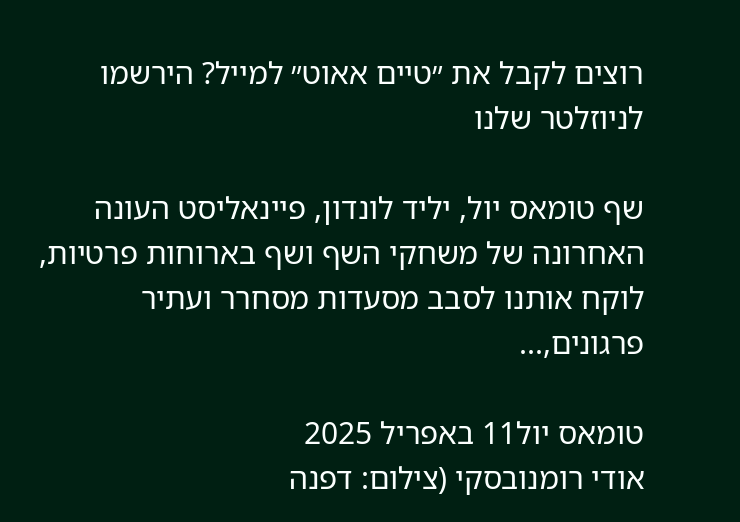רוצים לקבל את ״טיים אאוט״ למייל? הירשמו לניוזלטר שלנו

שף טומאס יול, יליד לונדון, פיינאליסט העונה האחרונה של משחקי השף ושף בארוחות פרטיות, לוקח אותנו לסבב מסעדות מסחרר ועתיר פרגונים,...

טומאס יול11 באפריל 2025
אודי רומנובסקי (צילום: דפנה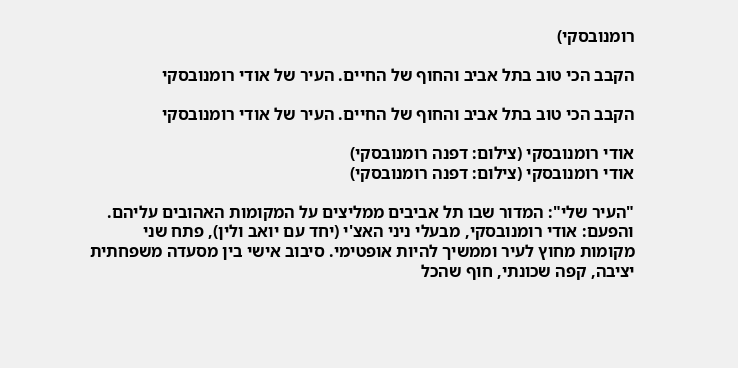רומנובסקי)

הקבב הכי טוב בתל אביב והחוף של החיים. העיר של אודי רומנובסקי

הקבב הכי טוב בתל אביב והחוף של החיים. העיר של אודי רומנובסקי

אודי רומנובסקי (צילום: דפנה רומנובסקי)
אודי רומנובסקי (צילום: דפנה רומנובסקי)

"העיר שלי": המדור שבו תל אביבים ממליצים על המקומות האהובים עליהם. והפעם: אודי רומנובסקי, מבעלי ניני האצ'י (יחד עם יואב ולין), פתח שני מקומות מחוץ לעיר וממשיך להיות אופטימי. סיבוב אישי בין מסעדה משפחתית יציבה, קפה שכונתי, חוף שהכל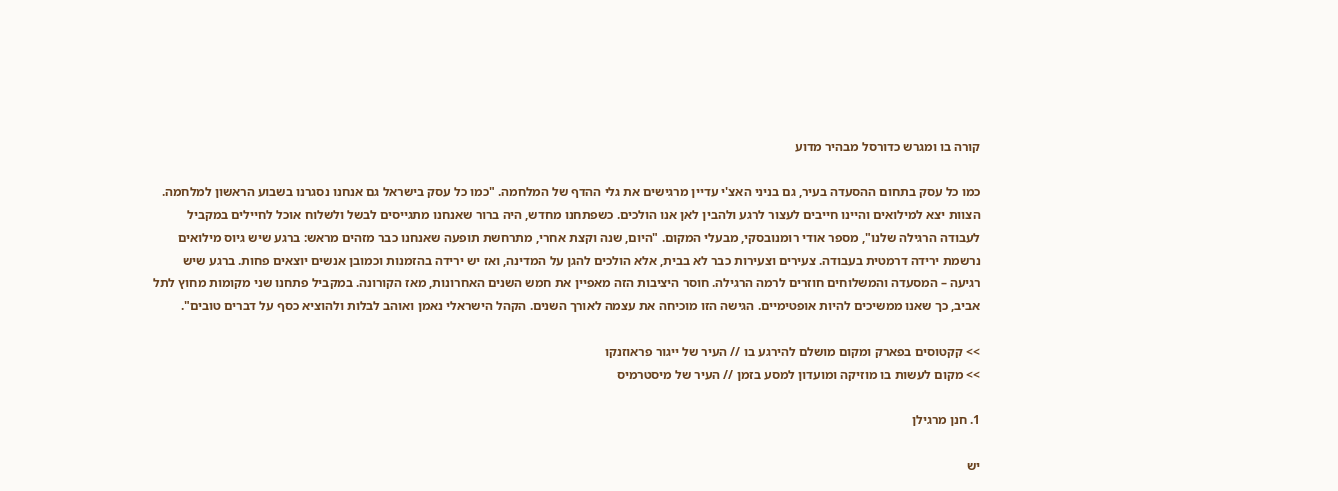קורה בו ומגרש כדורסל מבהיר מדוע

כמו כל עסק בתחום ההסעדה בעיר, גם בניני האצ'י עדיין מרגישים את גלי ההדף של המלחמה. "כמו כל עסק בישראל גם אנחנו נסגרנו בשבוע הראשון למלחמה. הצוות יצא למילואים והיינו חייבים לעצור לרגע ולהבין לאן אנו הולכים. כשפתחנו מחדש, היה ברור שאנחנו מתגייסים לבשל ולשלוח אוכל לחיילים במקביל לעבודה הרגילה שלנו", מספר אודי רומנובסקי, מבעלי המקום. "היום, שנה וקצת אחרי, מתרחשת תופעה שאנחנו כבר מזהים מראש: ברגע שיש גיוס מילואים נרשמת ירידה דרמטית בעבודה. צעירים וצעירות כבר לא בבית, אלא הולכים להגן על המדינה, ואז יש ירידה בהזמנות וכמובן אנשים יוצאים פחות. ברגע שיש רגיעה – המסעדה והמשלוחים חוזרים לרמה הרגילה. חוסר היציבות הזה מאפיין את חמש השנים האחרונות, מאז הקורונה. במקביל פתחנו שני מקומות מחוץ לתל אביב, כך שאנו ממשיכים להיות אופטימיים. הגישה הזו מוכיחה את עצמה לאורך השנים. הקהל הישראלי נאמן ואוהב לבלות ולהוציא כסף על דברים טובים".

>> קקטוסים בפארק ומקום מושלם להירגע בו // העיר של ייגור פראוזנקו
>> מקום לעשות בו מוזיקה ומועדון למסע בזמן // העיר של מיסטרמיס

1. חנן מרגילן

יש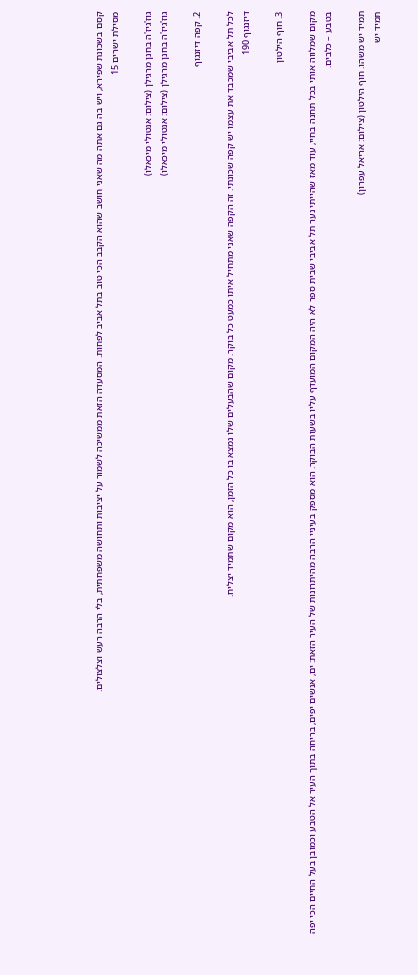קסם בשכונת שפירא, ויש בה גם אתה מה שאני חושב שהוא הקבב הכי טוב בתל אביב לפחות. המסעדה הזאת ממשיכה לשמור על יציבות ותחושה משפחתית, בלי הרבה רעש וצלצולים.
מסילת ישרים 15

גוז'גיז'ה בחנן מרגילן (צילום: אנטולי מיכאלו)
גוז'גיז'ה בחנן מרגילן (צילום: אנטולי מיכאלו)

2. קפה דיזנגוף

לכל תל אביבי שמכבד את עצמו יש קפה שכונתי. זה הקפה שאני מתחיל איתו כמעט כל בוקר. מקום שהבעלים שלו נמצא בו כל הזמן, הוא מקום שתמיד יצליח.
דיזנגוף 190

3. חוף הילטון

מקום שמלווה אותי בכל תחנה בחיי, עוד מאז שהייתי נער תל אביבי שבית ספר לא היה המקום המועדף עליו בשעות הבוקר. הוא מספק בעיניי הרבה מהיתרונות של העיר הזאת: ים, אנשים יפים, בריחה בתוך העיר אל הטבע וכמובן בעל החיים הכי יפה בטבע – כלבים.

תמיד יש משהו. חוף הילטון (צילום: אריאל עפרון)
תמיד יש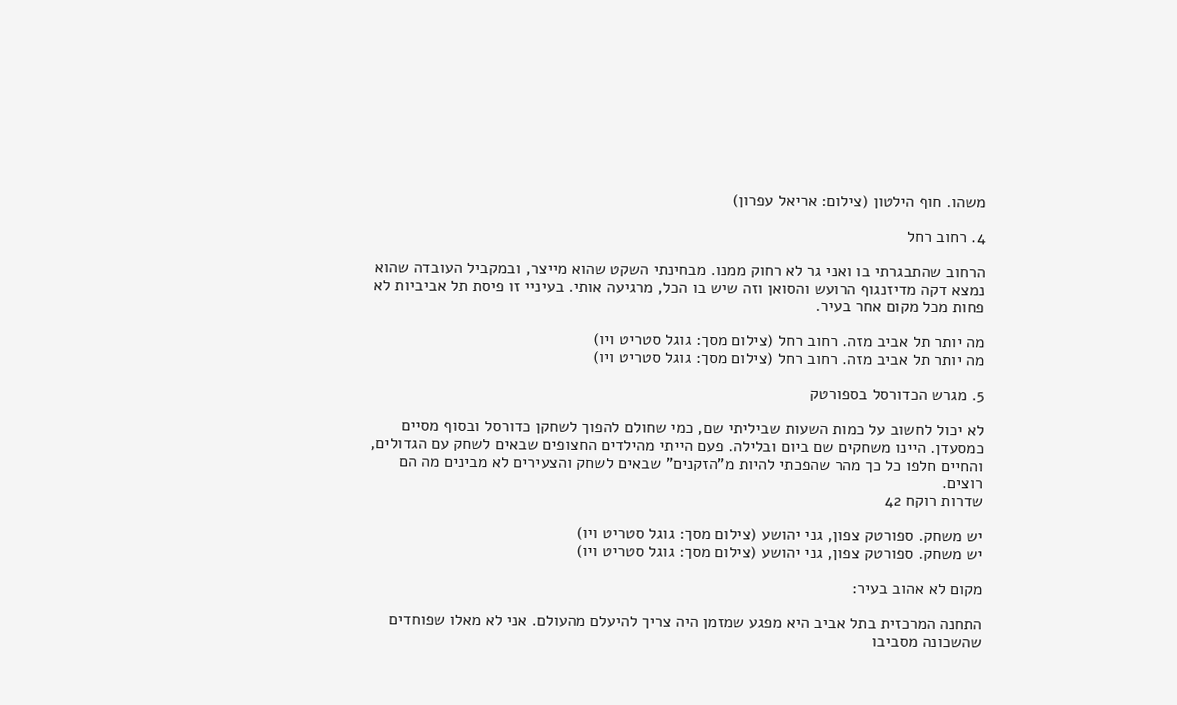משהו. חוף הילטון (צילום: אריאל עפרון)

4. רחוב רחל

הרחוב שהתבגרתי בו ואני גר לא רחוק ממנו. מבחינתי השקט שהוא מייצר, ובמקביל העובדה שהוא נמצא דקה מדיזנגוף הרועש והסואן וזה שיש בו הכל, מרגיעה אותי. בעיניי זו פיסת תל אביביות לא פחות מכל מקום אחר בעיר.

מה יותר תל אביב מזה. רחוב רחל (צילום מסך: גוגל סטריט ויו)
מה יותר תל אביב מזה. רחוב רחל (צילום מסך: גוגל סטריט ויו)

5. מגרש הכדורסל בספורטק

לא יכול לחשוב על כמות השעות שביליתי שם, כמי שחולם להפוך לשחקן כדורסל ובסוף מסיים כמסעדן. היינו משחקים שם ביום ובלילה. פעם הייתי מהילדים החצופים שבאים לשחק עם הגדולים, והחיים חלפו כל כך מהר שהפכתי להיות מ"הזקנים" שבאים לשחק והצעירים לא מבינים מה הם רוצים.
שדרות רוקח 42

יש משחק. ספורטק צפון, גני יהושע (צילום מסך: גוגל סטריט ויו)
יש משחק. ספורטק צפון, גני יהושע (צילום מסך: גוגל סטריט ויו)

מקום לא אהוב בעיר:

התחנה המרכזית בתל אביב היא מפגע שמזמן היה צריך להיעלם מהעולם. אני לא מאלו שפוחדים שהשכונה מסביבו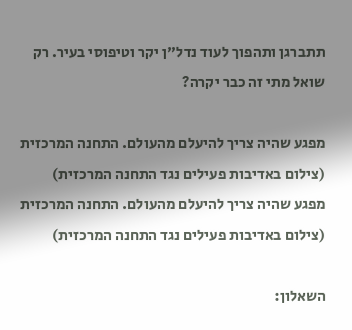תתברגן ותהפוך לעוד נדל"ן יקר וטיפוסי בעיר. רק שואל מתי זה כבר יקרה?

מפגע שהיה צריך להיעלם מהעולם. התחנה המרכזית (צילום באדיבות פעילים נגד התחנה המרכזית)
מפגע שהיה צריך להיעלם מהעולם. התחנה המרכזית (צילום באדיבות פעילים נגד התחנה המרכזית)

השאלון: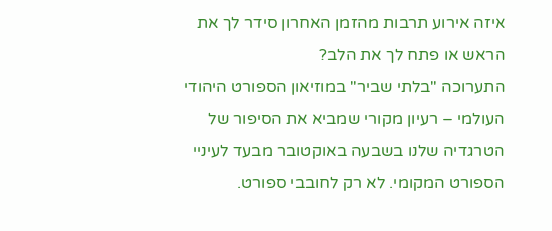איזה אירוע תרבות מהזמן האחרון סידר לך את הראש או פתח לך את הלב?
התערוכה "בלתי שביר" במוזיאון הספורט היהודי העולמי – רעיון מקורי שמביא את הסיפור של הטרגדיה שלנו בשבעה באוקטובר מבעד לעיניי הספורט המקומי. לא רק לחובבי ספורט.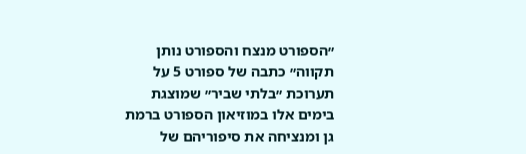״הספורט מנצח והספורט נותן תקווה״ כתבה של ספורט 5 על תערוכת ״בלתי שביר״ שמוצגת בימים אלו במוזיאון הספורט ברמת גן ומנציחה את סיפוריהם של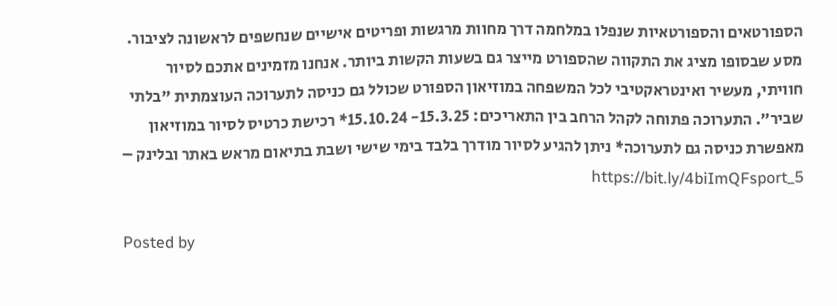הספורטאים והספורטאיות שנפלו במלחמה דרך מחוות מרגשות ופריטים אישיים שנחשפים לראשונה לציבור. מסע שבסופו מציג את התקווה שהספורט מייצר גם בשעות הקשות ביותר. אנחנו מזמינים אתכם לסיור חוויתי, מעשיר ואינטראקטיבי לכל המשפחה במוזיאון הספורט שכולל גם כניסה לתערוכה העוצמתית "בלתי שביר״. התערוכה פתוחה לקהל הרחב בין התאריכים: 15.3.25- 15.10.24* רכישת כרטיס לסיור במוזיאון מאפשרת כניסה גם לתערוכה* ניתן להגיע לסיור מודרך בלבד בימי שישי ושבת בתיאום מראש באתר ובלינק – https://bit.ly/4biImQFsport_5

Posted by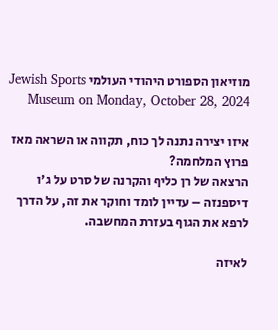מוזיאון הספורט היהודי העולמי Jewish Sports Museum on Monday, October 28, 2024

איזו יצירה נתנה לך כוח, תקווה או השראה מאז פרוץ המלחמה?
הרצאה של רן כליף והקרנה של סרט על ג'ו דיספנזה – עדיין לומד וחוקר את זה, על הדרך לרפא את הגוף בעזרת המחשבה.

לאיזה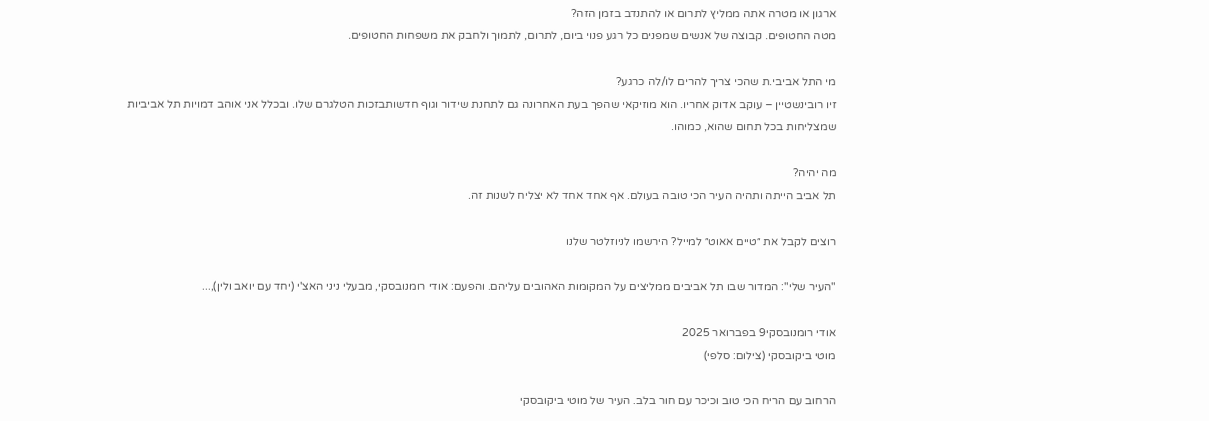ארגון או מטרה אתה ממליץ לתרום או להתנדב בזמן הזה?
מטה החטופים. קבוצה של אנשים שמפנים כל רגע פנוי ביום, לתרום, לתמוך ולחבק את משפחות החטופים.

מי התל אביבי.ת שהכי צריך להרים לו/לה כרגע?
זיו רובינשטיין – עוקב אדוק אחריו. הוא מוזיקאי שהפך בעת האחרונה גם לתחנת שידור וגוף חדשותבזכות הטלגרם שלו. ובכלל אני אוהב דמויות תל אביביות שמצליחות בכל תחום שהוא, כמוהו.

מה יהיה?
תל אביב הייתה ותהיה העיר הכי טובה בעולם. אף אחד אחד לא יצליח לשנות זה.

רוצים לקבל את ״טיים אאוט״ למייל? הירשמו לניוזלטר שלנו

"העיר שלי": המדור שבו תל אביבים ממליצים על המקומות האהובים עליהם. והפעם: אודי רומנובסקי, מבעלי ניני האצ'י (יחד עם יואב ולין),...

אודי רומנובסקי9 בפברואר 2025
מוטי ביקובסקי (צילום: סלפי)

הרחוב עם הריח הכי טוב וכיכר עם חור בלב. העיר של מוטי ביקובסקי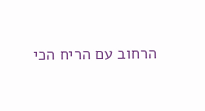הרחוב עם הריח הכי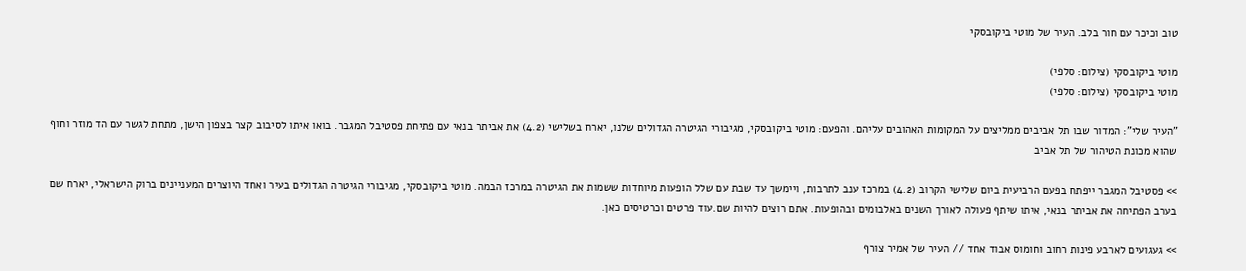טוב וכיכר עם חור בלב. העיר של מוטי ביקובסקי

מוטי ביקובסקי (צילום: סלפי)
מוטי ביקובסקי (צילום: סלפי)

"העיר שלי": המדור שבו תל אביבים ממליצים על המקומות האהובים עליהם. והפעם: מוטי ביקובסקי, מגיבורי הגיטרה הגדולים שלנו, יארח בשלישי (4.2) את אביתר בנאי עם פתיחת פסטיבל המגבר. בואו איתו לסיבוב קצר בצפון הישן, מתחת לגשר עם הד מוזר וחוף שהוא מכונת הטיהור של תל אביב

>> פסטיבל המגבר ייפתח בפעם הרביעית ביום שלישי הקרוב (4.2) במרכז ענב לתרבות, ויימשך עד שבת עם שלל הופעות מיוחדות ששמות את הגיטרה במרכז הבמה. מוטי ביקובסקי, מגיבורי הגיטרה הגדולים בעיר ואחד היוצרים המעניינים ברוק הישראלי, יארח שם בערב הפתיחה את אביתר בנאי, איתו שיתף פעולה לאורך השנים באלבומים ובהופעות. אתם רוצים להיות שם.עוד פרטים וכרטיסים כאן.

>> געגועים לארבע פינות רחוב וחומוס אבוד אחד // העיר של אמיר צורף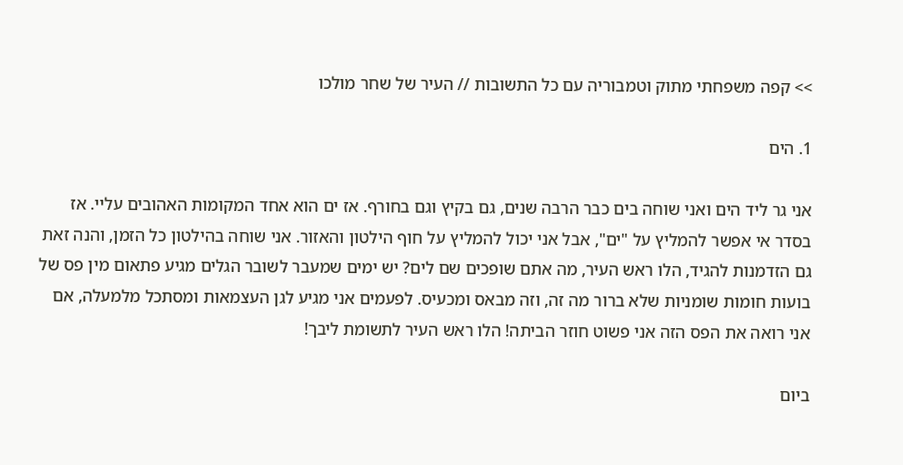>> קפה משפחתי מתוק וטמבוריה עם כל התשובות // העיר של שחר מולכו

1. הים

אני גר ליד הים ואני שוחה בים כבר הרבה שנים, גם בקיץ וגם בחורף. אז ים הוא אחד המקומות האהובים עליי. אז בסדר אי אפשר להמליץ על "ים", אבל אני יכול להמליץ על חוף הילטון והאזור. אני שוחה בהילטון כל הזמן, והנה זאת גם הזדמנות להגיד, הלו ראש העיר, מה אתם שופכים שם לים? יש ימים שמעבר לשובר הגלים מגיע פתאום מין פס של בועות חומות שומניות שלא ברור מה זה, וזה מבאס ומכעיס. לפעמים אני מגיע לגן העצמאות ומסתכל מלמעלה, אם אני רואה את הפס הזה אני פשוט חוזר הביתה! הלו ראש העיר לתשומת ליבך!

ביום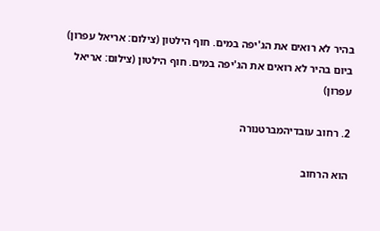בהיר לא רואים את הג'יפה במים. חוף הילטון (צילום: אריאל עפרון)
ביום בהיר לא רואים את הג'יפה במים. חוף הילטון (צילום: אריאל עפרון)

2. רחוב עובדיהמברטנורה

הוא הרחוב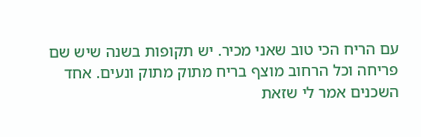עם הריח הכי טוב שאני מכיר. יש תקופות בשנה שיש שם פריחה וכל הרחוב מוצף בריח מתוק מתוק ונעים. אחד השכנים אמר לי שזאת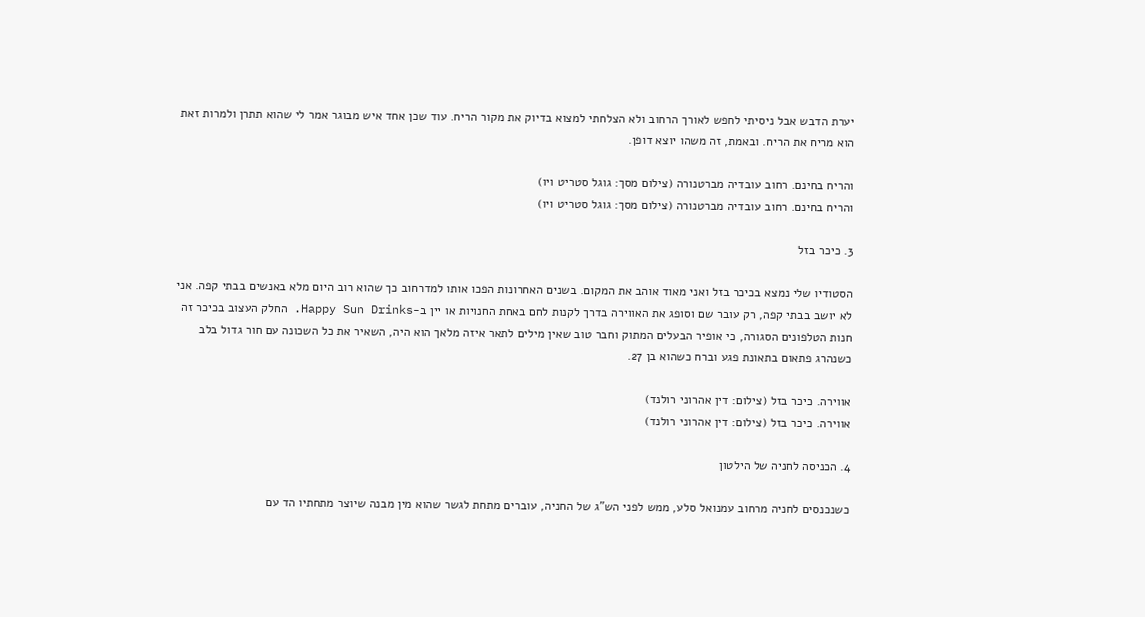יערת הדבש אבל ניסיתי לחפש לאורך הרחוב ולא הצלחתי למצוא בדיוק את מקור הריח. עוד שכן אחד איש מבוגר אמר לי שהוא תתרן ולמרות זאת הוא מריח את הריח. ובאמת, זה משהו יוצא דופן.

והריח בחינם. רחוב עובדיה מברטנורה (צילום מסך: גוגל סטריט ויו)
והריח בחינם. רחוב עובדיה מברטנורה (צילום מסך: גוגל סטריט ויו)

3. כיכר בזל

הסטודיו שלי נמצא בכיכר בזל ואני מאוד אוהב את המקום. בשנים האחרונות הפכו אותו למדרחוב כך שהוא רוב היום מלא באנשים בבתי קפה. אני לא יושב בבתי קפה, רק עובר שם וסופג את האווירה בדרך לקנות לחם באחת החנויות או יין ב-Happy Sun Drinks. החלק העצוב בכיכר זה חנות הטלפונים הסגורה, כי אופיר הבעלים המתוק וחבר טוב שאין מילים לתאר איזה מלאך הוא היה, השאיר את כל השכונה עם חור גדול בלב כשנהרג פתאום בתאונת פגע וברח כשהוא בן 27.

אווירה. כיכר בזל (צילום: דין אהרוני רולנד)
אווירה. כיכר בזל (צילום: דין אהרוני רולנד)

4. הכניסה לחניה של הילטון

כשנכנסים לחניה מרחוב עמנואל סלע, ממש לפני הש"ג של החניה, עוברים מתחת לגשר שהוא מין מבנה שיוצר מתחתיו הד עם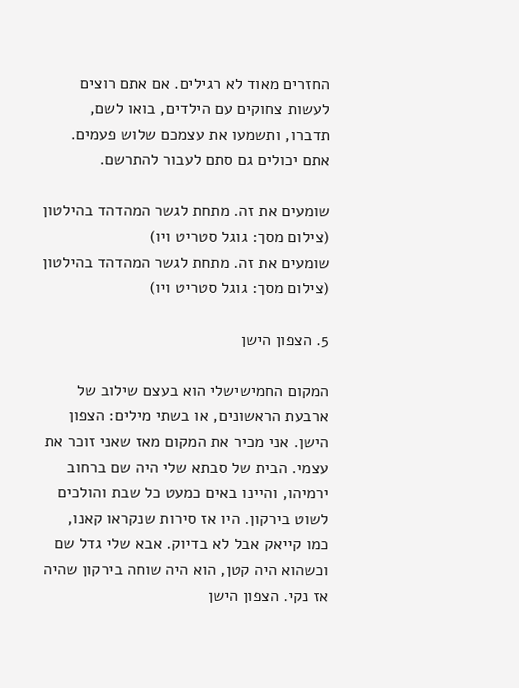החזרים מאוד לא רגילים. אם אתם רוצים לעשות צחוקים עם הילדים, בואו לשם, תדברו, ותשמעו את עצמכם שלוש פעמים. אתם יכולים גם סתם לעבור להתרשם.

שומעים את זה. מתחת לגשר המהדהד בהילטון (צילום מסך: גוגל סטריט ויו)
שומעים את זה. מתחת לגשר המהדהד בהילטון (צילום מסך: גוגל סטריט ויו)

5. הצפון הישן

המקום החמישישלי הוא בעצם שילוב של ארבעת הראשונים, או בשתי מילים: הצפון הישן. אני מכיר את המקום מאז שאני זוכר את עצמי. הבית של סבתא שלי היה שם ברחוב ירמיהו, והיינו באים כמעט כל שבת והולכים לשוט בירקון. היו אז סירות שנקראו קאנו, כמו קייאק אבל לא בדיוק. אבא שלי גדל שם וכשהוא היה קטן, הוא היה שוחה בירקון שהיה אז נקי. הצפון הישן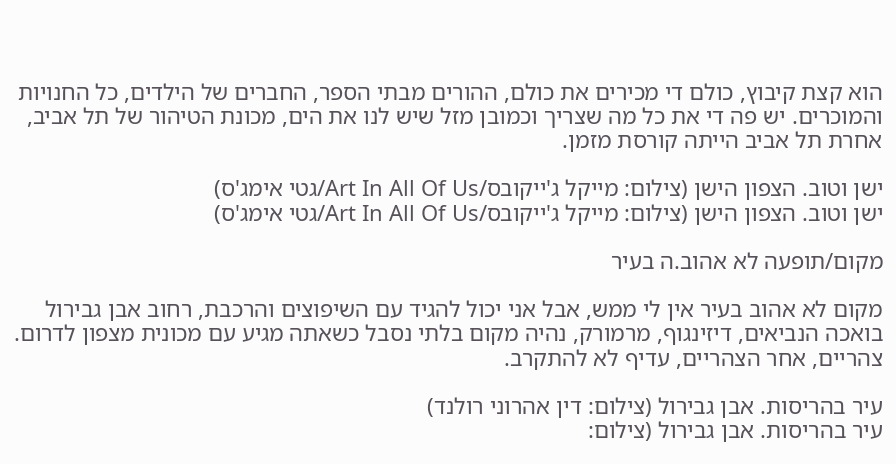הוא קצת קיבוץ, כולם די מכירים את כולם, ההורים מבתי הספר, החברים של הילדים, כל החנויות והמוכרים. יש פה די את כל מה שצריך וכמובן מזל שיש לנו את הים, מכונת הטיהור של תל אביב, אחרת תל אביב הייתה קורסת מזמן.

ישן וטוב. הצפון הישן (צילום: מייקל ג'ייקובס/Art In All Of Us/גטי אימג'ס)
ישן וטוב. הצפון הישן (צילום: מייקל ג'ייקובס/Art In All Of Us/גטי אימג'ס)

מקום/תופעה לא אהוב.ה בעיר

מקום לא אהוב בעיר אין לי ממש, אבל אני יכול להגיד עם השיפוצים והרכבת, רחוב אבן גבירול בואכה הנביאים, דיזינגוף, מרמורק, נהיה מקום בלתי נסבל כשאתה מגיע עם מכונית מצפון לדרום. צהריים, אחר הצהריים, עדיף לא להתקרב.

עיר בהריסות. אבן גבירול (צילום: דין אהרוני רולנד)
עיר בהריסות. אבן גבירול (צילום: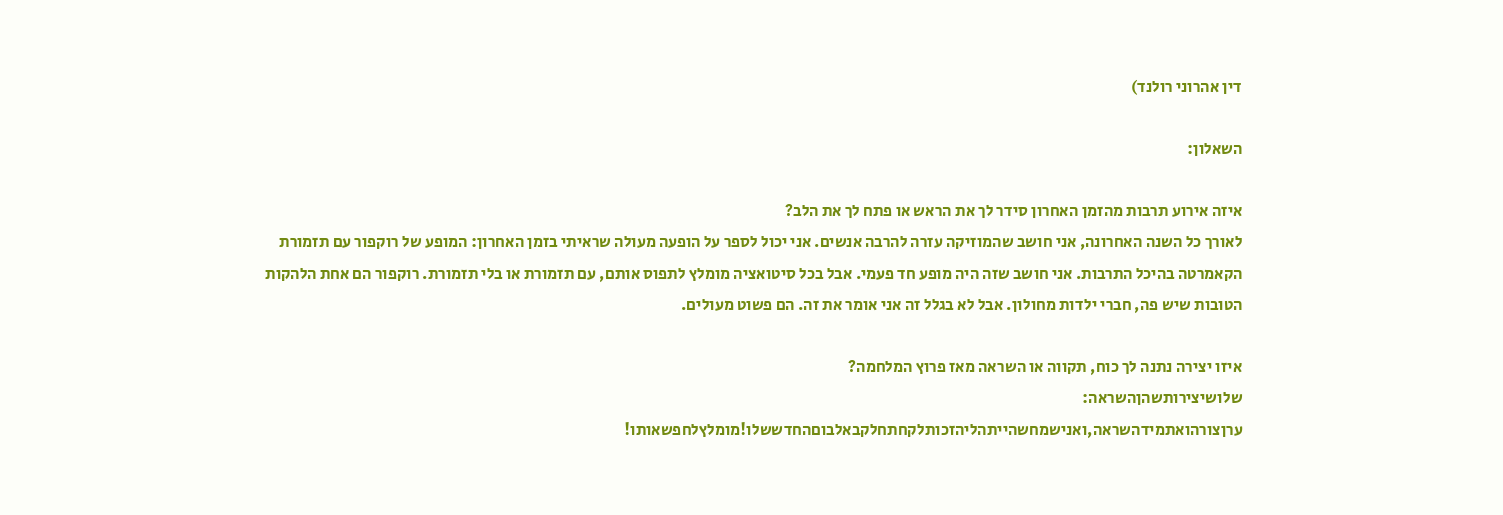דין אהרוני רולנד)

השאלון:

איזה אירוע תרבות מהזמן האחרון סידר לך את הראש או פתח לך את הלב?
לאורך כל השנה האחרונה, אני חושב שהמוזיקה עזרה להרבה אנשים. אני יכול לספר על הופעה מעולה שראיתי בזמן האחרון: המופע של רוקפור עם תזמורת הקאמרטה בהיכל התרבות. אני חושב שזה היה מופע חד פעמי. אבל בכל סיטואציה מומלץ לתפוס אותם, עם תזמורת או בלי תזמורת. רוקפור הם אחת הלהקות הטובות שיש פה, חברי ילדות מחולון. אבל לא בגלל זה אני אומר את זה. הם פשוט מעולים.

איזו יצירה נתנה לך כוח, תקווה או השראה מאז פרוץ המלחמה?
שלושיצירותשהןהשראה:
ערןצורהואתמידהשראה,ואנישמחשהייתהליהזכותלקחתחלקבאלבוםהחדששלו!מומלץלחפשאותו!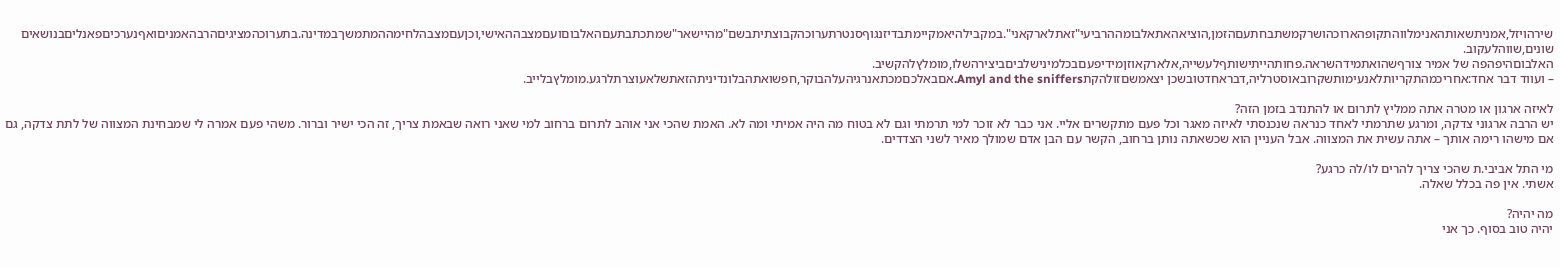שירהויזל,אמניתשאותהאנימלווהתקופהארוכהושרקמשתבחתעםהזמן,הוציאהאתאלבומההרביעי"זאתלארקאני".במקבילהיאמקיימתבדיזנגוףסנטרתערוכהקבוצתיתבשם"מהיישאר"שמתכתבתעםהאלבוםועםמצבההאישי,וכןעםמצבהלחימההמתמשךבמדינה.בתערוכהמציגיםהרבהאמניםואףנערכיםפאנליםבנושאיםשונים,שווהלעקוב.
האלבוםהיפהפה של אמיר צורףשהואתמידהשראה.פחותהייתישותףלעשייה,אלארקאוזןמידיפעםבכלמינישלביםביצירהשלו,מומלץלהקשיב.
– ועווד דבר אחד:אחריכמהתקריותלאנעימותשקרובאוסטרליה,דבראחדטובשכן יצאמשםזולהקתAmyl and the sniffers.אםבאלכםמכתאנרגיהעלהבוקר,חפשואתהבלונדיניתהזאתשלאעוצרתלרגע.מומלץבלייב.

לאיזה ארגון או מטרה אתה ממליץ לתרום או להתנדב בזמן הזה?
יש הרבה ארגוני צדקה, ומרגע שתרמתי לאחד כנראה שנכנסתי לאיזה מאגר וכל פעם מתקשרים אליי. אני כבר לא זוכר למי תרמתי וגם לא בטוח מה היה אמיתי ומה לא. האמת שהכי אני אוהב לתרום ברחוב למי שאני רואה שבאמת צריך, זה הכי ישיר וברור. משהי פעם אמרה לי שמבחינת המצווה של לתת צדקה, גם אם מישהו רימה אותך – אתה עשית את המצווה. אבל העניין הוא שכשאתה נותן ברחוב, הקשר עם הבן אדם שמולך מאיר לשני הצדדים.

מי התל אביבי.ת שהכי צריך להרים לו/לה כרגע?
אשתי. אין פה בכלל שאלה.

מה יהיה?
יהיה טוב בסוף. כך אני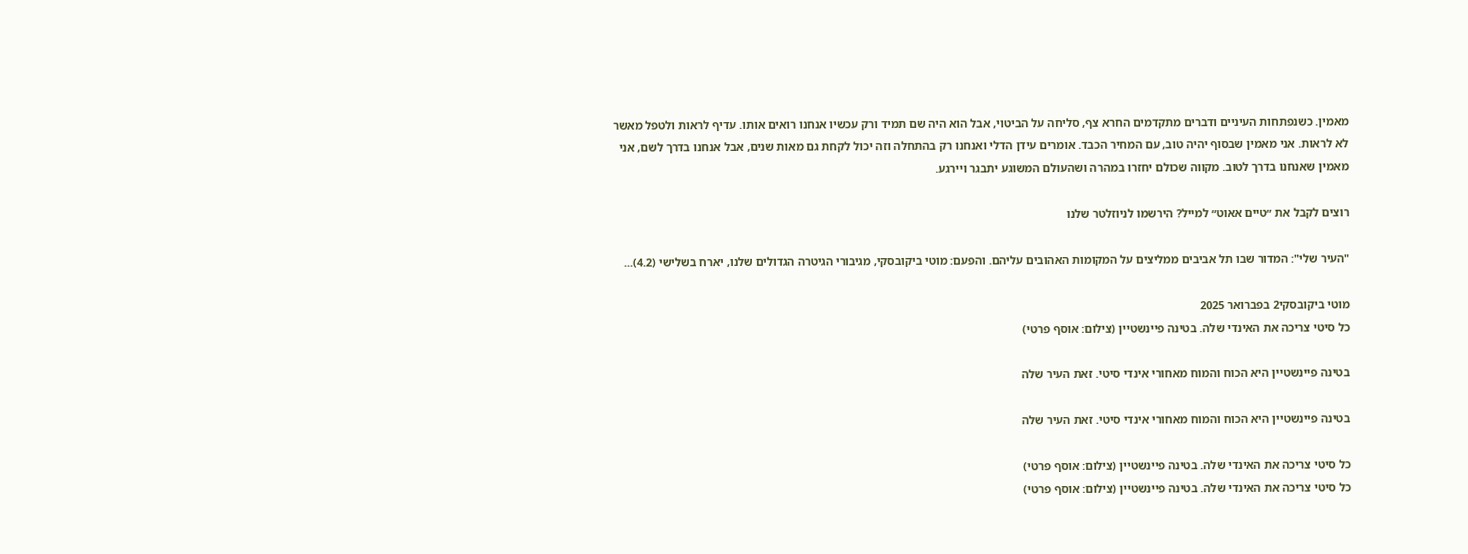מאמין. כשנפתחות העיניים ודברים מתקדמים החרא צף, סליחה על הביטוי, אבל הוא היה שם תמיד ורק עכשיו אנחנו רואים אותו. עדיף לראות ולטפל מאשר לא לראות. אני מאמין שבסוף יהיה טוב, עם המחיר הכבד. אומרים עידן הדלי ואנחנו רק בהתחלה וזה יכול לקחת גם מאות שנים, אבל אנחנו בדרך לשם, אני מאמין שאנחנו בדרך לטוב. מקווה שכולם יחזרו במהרה ושהעולם המשוגע יתבגר ויירגע.

רוצים לקבל את ״טיים אאוט״ למייל? הירשמו לניוזלטר שלנו

"העיר שלי": המדור שבו תל אביבים ממליצים על המקומות האהובים עליהם. והפעם: מוטי ביקובסקי, מגיבורי הגיטרה הגדולים שלנו, יארח בשלישי (4.2)...

מוטי ביקובסקי2 בפברואר 2025
כל סיטי צריכה את האינדי שלה. בטינה פיינשטיין (צילום: אוסף פרטי)

בטינה פיינשטיין היא הכוח והמוח מאחורי אינדי סיטי. זאת העיר שלה

בטינה פיינשטיין היא הכוח והמוח מאחורי אינדי סיטי. זאת העיר שלה

כל סיטי צריכה את האינדי שלה. בטינה פיינשטיין (צילום: אוסף פרטי)
כל סיטי צריכה את האינדי שלה. בטינה פיינשטיין (צילום: אוסף פרטי)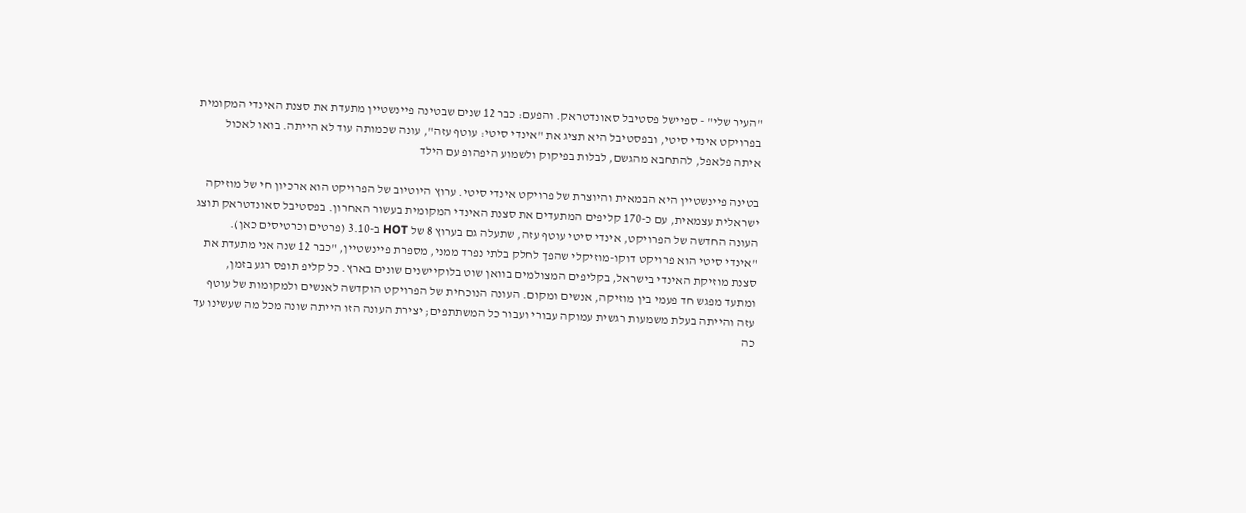"העיר שלי" - ספיישל פסטיבל סאונדטראק. והפעם: כבר 12 שנים שבטינה פיינשטיין מתעדת את סצנת האינדי המקומית בפרויקט אינדי סיטי, ובפסטיבל היא תציג את "אינדי סיטי: עוטף עזה", עונה שכמותה עוד לא הייתה. בואו לאכול איתה פלאפל, להתחבא מהגשם, לבלות בפיקוק ולשמוע היפהופ עם הילד

בטינה פיינשטיין היא הבמאית והיוצרת של פרויקט אינדי סיטי. ערוץ היוטיוב של הפרויקט הוא ארכיון חי של מוזיקה ישראלית עצמאית, עם כ-170 קליפים המתעדים את סצנת האינדי המקומית בעשור האחרון. בפסטיבל סאונדטראק תוצג העונה החדשה של הפרויקט, אינדי סיטי עוטף עזה, שתעלה גם בערוץ 8 של HOT ב-3.10 (פרטים וכרטיסים כאן).
"אינדי סיטי הוא פרויקט דוקו-מוזיקלי שהפך לחלק בלתי נפרד ממני, מספרת פיינשטיין, "כבר 12 שנה אני מתעדת את סצנת מוזיקת האינדי בישראל, בקליפים המצולמים בוואן שוט בלוקיישנים שונים בארץ. כל קליפ תופס רגע בזמן, ומתעד מפגש חד פעמי בין מוזיקה, אנשים ומקום. העונה הנוכחית של הפרויקט הוקדשה לאנשים ולמקומות של עוטף עזה והייתה בעלת משמעות רגשית עמוקה עבורי ועבור כל המשתתפים; יצירת העונה הזו הייתה שונה מכל מה שעשינו עד כה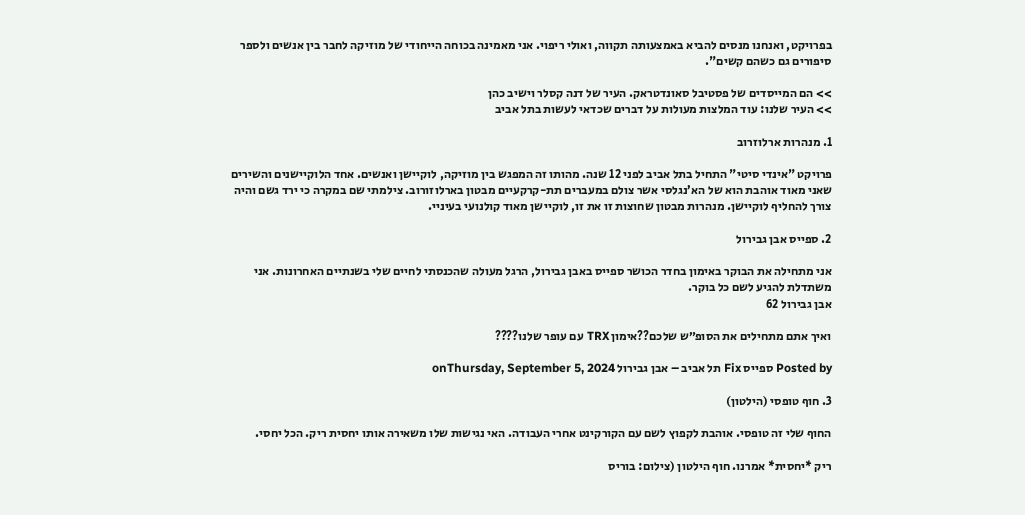בפרויקט, ואנחנו מנסים להביא באמצעותה תקווה, ואולי ריפוי. אני מאמינה בכוחה הייחודי של מוזיקה לחבר בין אנשים ולספר סיפורים גם כשהם קשים".

>> הם המייסדים של פסטיבל סאונדטראק. העיר של דנה קסלר וישיב כהן
>> העיר שלנו: עוד המלצות מעולות על דברים שכדאי לעשות בתל אביב

1. מנהרות ארלוזרוב

פרויקט "אינדי סיטי" התחיל בתל אביב לפני 12 שנה. מהותו זה המפגש בין מוזיקה, לוקיישן ואנשים. אחד הלוקיישנים והשירים שאני מאוד אוהבת הוא של הא’נגלסי אשר צולם במעברים תת-קרקעיים מבטון בארלוזורוב. צילמתי שם במקרה כי ירד גשם והיה צורך להחליף לוקיישן. מנהרות מבטון שחוצות זו את זו, לוקיישן מאוד קולנועי בעיניי.

2. ספייס אבן גבירול

אני מתחילה את הבוקר באימון בחדר הכושר ספייס באבן גבירול, הרגל מעולה שהכנסתי לחיים שלי בשנתיים האחרונות. אני משתדלת להגיע לשם כל בוקר.
אבן גבירול 62

ואיך אתם מתחילים את הסופ״ש שלכם??אימון TRX עם עופר שלנו????

Posted by ספייס Fix תל אביב – אבן גבירול onThursday, September 5, 2024

3. חוף טופסי (הילטון)

החוף שלי זה טופסי. אוהבת לקפוץ לשם עם הקורקינט אחרי העבודה. האי נגישות שלו משאירה אותו יחסית ריק. הכל יחסי.

ריק *יחסית* אמרנו. חוף הילטון (צילום: בוריס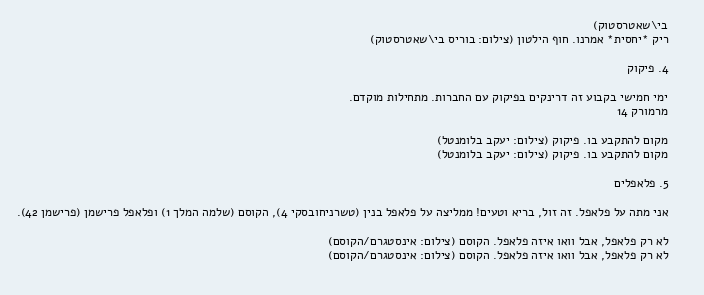בי\שאטרסטוק)
ריק *יחסית* אמרנו. חוף הילטון (צילום: בוריס בי\שאטרסטוק)

4. פיקוק

ימי חמישי בקבוע זה דרינקים בפיקוק עם החברות. מתחילות מוקדם.
מרמורק 14

מקום להתקבע בו. פיקוק (צילום: יעקב בלומנטל)
מקום להתקבע בו. פיקוק (צילום: יעקב בלומנטל)

5. פלאפלים

אני מתה על פלאפל. זה זול, בריא וטעים! ממליצה על פלאפל בנין (טשרניחובסקי 4), הקוסם (שלמה המלך 1) ופלאפל פרישמן (פרישמן 42).

לא רק פלאפל, אבל וואו איזה פלאפל. הקוסם (צילום: אינסטגרם/הקוסם)
לא רק פלאפל, אבל וואו איזה פלאפל. הקוסם (צילום: אינסטגרם/הקוסם)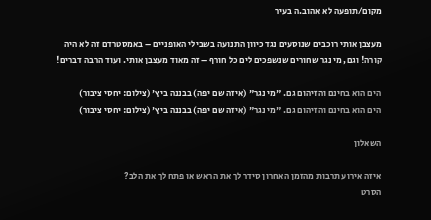מקום/תופעה לא אהוב.ה בעיר

מעצבן אותי רוכבים שנוסעים נגד כיוון התנועה בשבילי האופניים – באמסטרדם זה לא היה קורה! וגם, מי נגר שחורים שנשפכים לים כל חורף – זה מאוד מעצבן אותי. ועוד הרבה דברים!

הים הוא בחינם והזיהום גם. "מי נגר" (איזה שם יפה) בבננה ביץ' (צילום: יחסי ציבור)
הים הוא בחינם והזיהום גם. "מי נגר" (איזה שם יפה) בבננה ביץ' (צילום: יחסי ציבור)

השאלון

איזה אירוע תרבות מהזמן האחרון סידר לך את הראש או פתח לך את הלב?
הסרט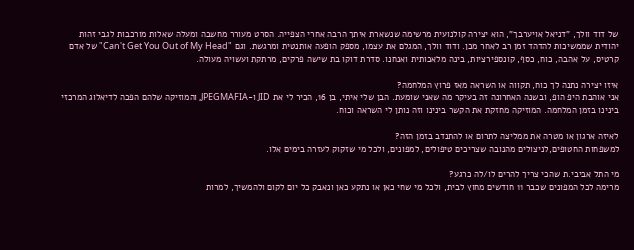של דוד וולך, "דניאל אויערבך", הוא יצירה קולנועית מרשימה שנשארת איתך הרבה אחרי הצפייה. הסרט מעורר מחשבה ומעלה שאלות מורכבות לגבי זהות יהודית שממשיכות להדהד זמן רב לאחר מכן. ודוד וולך, המגלם את עצמו, מספק הופעה אותנטית ומרגשת. וגם "Can't Get You Out of My Head" של אדם קרטיס, על אהבה, כוח, כסף, קונספירציות, בינה מלאכותית ואנחנו. סדרת דוקו בת שישה פרקים, מרתקת ועשויה מעולה.

איזו יצירה נתנה לך כוח, תקווה או השראה מאז פרוץ המלחמה?
אני אוהבת היפ הופ, ובשנה האחרונה זה בעיקר מה שאני שומעת. הבן שלי איתי, בן 16, הכיר לי את JID ו-JPEGMAFIA, והמוזיקה שלהם הפכה לדיאלוג המרכזי בינינו בזמן המלחמה. המוזיקה מחזקת את הקשר בינינו וזה נותן לי השראה וכוח.

לאיזה ארגון או מטרה את ממליצה לתרום או להתנדב בזמן הזה?
למשפחות החטופים,לניצולים מהנובה שצריכים טיפולים, למפונים, ולכל מי שזקוק לעזרה בימים אלו.

מי התל אביבי.ת שהכי צריך להרים לו/לה כרגע?
מרימה לכל המפונים שכבר 11 חודשים מחוץ לבית, ולכל מי שחי כאן או נתקע כאן ונאבק כל יום לקום ולהמשיך, למרות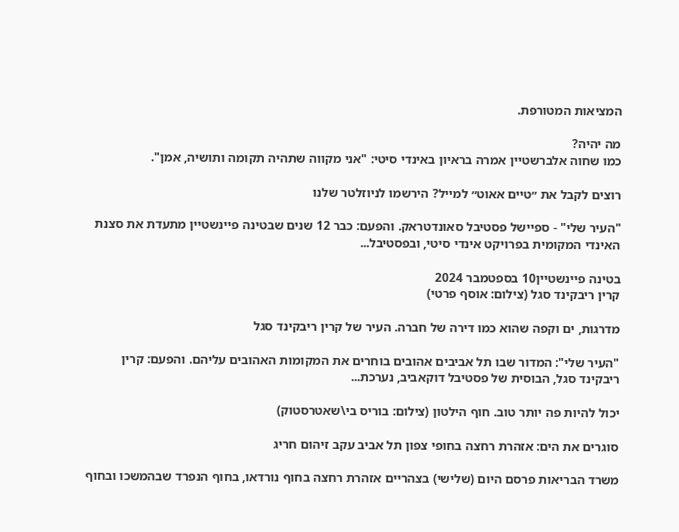המציאות המטורפת.

מה יהיה?
כמו שחוה אלברשטיין אמרה בראיון באינדי סיטי: "אני מקווה שתהיה תקומה ותושיה, אמן".

רוצים לקבל את ״טיים אאוט״ למייל? הירשמו לניוזלטר שלנו

"העיר שלי" - ספיישל פסטיבל סאונדטראק. והפעם: כבר 12 שנים שבטינה פיינשטיין מתעדת את סצנת האינדי המקומית בפרויקט אינדי סיטי, ובפסטיבל...

בטינה פיינשטיין10 בספטמבר 2024
קרין ריבקינד סגל (צילום: אוסף פרטי)

מדרגות, ים וקפה שהוא כמו דירה של חברה. העיר של קרין ריבקינד סגל

"העיר שלי": המדור שבו תל אביבים אהובים בוחרים את המקומות האהובים עליהם. והפעם: קרין ריבקינד סגל, הבוסית של פסטיבל דוקאביב, נערכת...

יכול להיות פה יותר טוב. חוף הילטון (צילום: בוריס בי\שאטרסטוק)

סוגרים את הים: אזהרת רחצה בחופי צפון תל אביב עקב זיהום חריג

משרד הבריאות פרסם היום (שלישי) בצהריים אזהרת רחצה בחוף נורדאו, בחוף הנפרד שבהמשכו ובחוף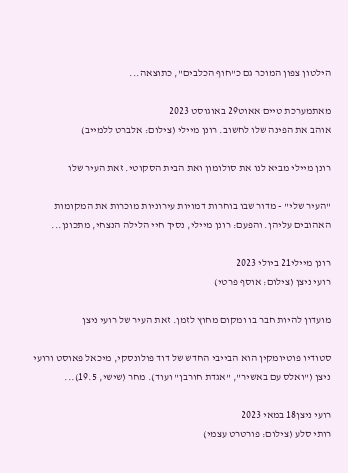הילטון צפון המוכר גם כ"חוף הכלבים", כתוצאה...

מאתמערכת טיים אאוט29 באוגוסט 2023
אוהב את הפינה שלו לחשוב. רונן מיילי (צילום: אלברט ללמייב)

רונן מיילי מביא לנו את סולומון ואת הבית הסקוטי. זאת העיר שלו

"העיר שלי" - מדור שבו בוחרות דמויות עירוניות מוכרות את המקומות האהובים עליהן. והפעם: רונן מיילי, נסיך חיי הלילה הנצחי, מתכונן...

רונן מיילי21 ביולי 2023
רועי ניצן (צילום: אוסף פרטי)

מועדון להיות חבר בו ומקום מחוץ לזמן. זאת העיר של רועי ניצן

סטודיו פוטיומקין הוא הבייבי החדש של דוד פולונסקי, מיכאל פאוסט ורועי ניצן ("ואלס עם באשיר", "אגדת חורבן" ועוד). מחר (שישי, 19.5)...

רועי ניצן18 במאי 2023
רותי סלע (צילום: פורטרט עצמי)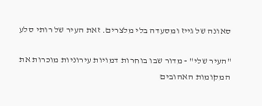סאונה של גייז ומסעדה בלי מלצרים. זאת העיר של רותי סלע

"העיר שלי" - מדור שבו בוחרות דמויות עירוניות מוכרות את המקומות האהובים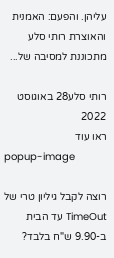עליהן. והפעם: האמנית והאוצרת רותי סלע מתכוננת למסיבה של...

רותי סלע28 באוגוסט 2022
ראו עוד
popup-image

רוצה לקבל גיליון טרי של TimeOut עד הבית ב-9.90 ש"ח בלבד?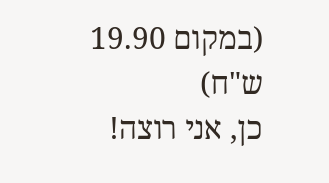(במקום 19.90 ש"ח)
כן, אני רוצה!